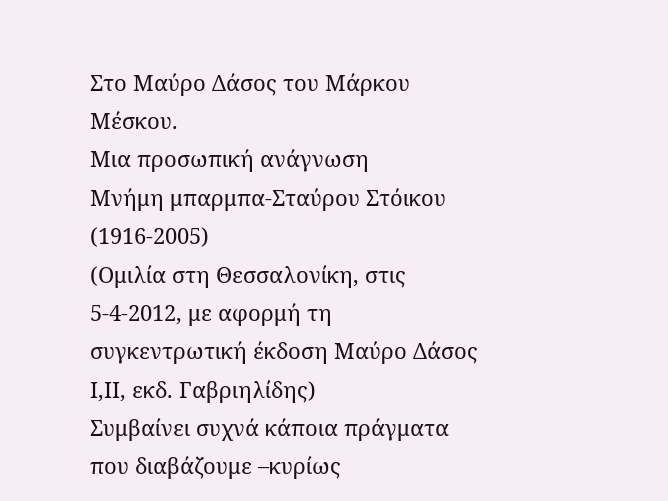Στο Μαύρο Δάσος του Μάρκου Μέσκου.
Μια προσωπική ανάγνωση
Μνήμη μπαρμπα-Σταύρου Στόικου (1916-2005)
(Ομιλία στη Θεσσαλονίκη, στις 5-4-2012, με αφορμή τη συγκεντρωτική έκδοση Μαύρο Δάσος Ι,ΙΙ, εκδ. Γαβριηλίδης)
Συμβαίνει συχνά κάποια πράγματα που διαβάζουμε –κυρίως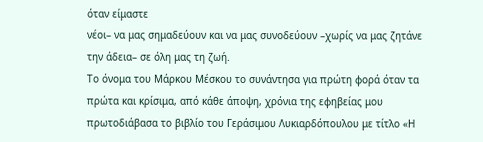όταν είμαστε
νέοι– να μας σημαδεύουν και να μας συνοδεύουν –χωρίς να μας ζητάνε την άδεια– σε όλη μας τη ζωή.
Το όνομα του Μάρκου Μέσκου το συνάντησα για πρώτη φορά όταν τα πρώτα και κρίσιμα, από κάθε άποψη, χρόνια της εφηβείας μου πρωτοδιάβασα το βιβλίο του Γεράσιμου Λυκιαρδόπουλου με τίτλο «Η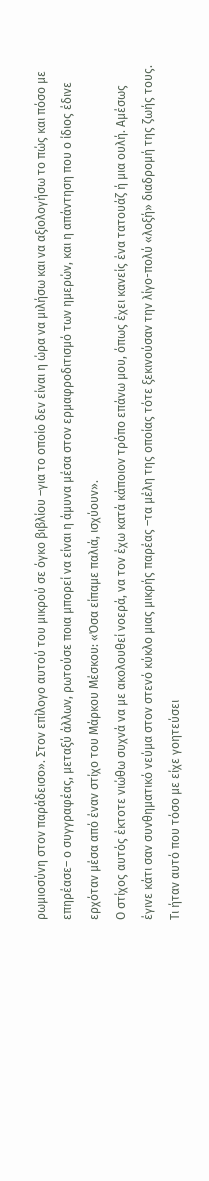ρωμιοσύνη στον παράδεισο». Στον επίλογο αυτού του μικρού σε όγκο βιβλίου –για το οποίο δεν είναι η ώρα να μιλήσω και να αξιολογήσω το πώς και πόσο με επηρέασε– ο συγγραφέας, μεταξύ άλλων, ρωτούσε ποια μπορεί να είναι η άμυνα μέσα στον ερμαφροδιτισμό των ημερών, και η απάντηση που ο ίδιος έδινε ερχόταν μέσα από έναν στίχο του Μάρκου Μέσκου: «Όσα είπαμε παλιά, ισχύουν».
Ο στίχος αυτός έκτοτε νιώθω συχνά να με ακολουθεί νοερά, να τον έχω κατά κάποιον τρόπο επάνω μου, όπως έχει κανείς ένα τατουάζ ή μια ουλή. Αμέσως έγινε κάτι σαν συνθηματικό νεύμα στον στενό κύκλο μιας μικρής παρέας –τα μέλη της οποίας τότε ξεκινούσαν την λίγο-πολύ «λοξή» διαδρομή της ζωής τους.
Τι ήταν αυτό που τόσο με είχε γοητεύσει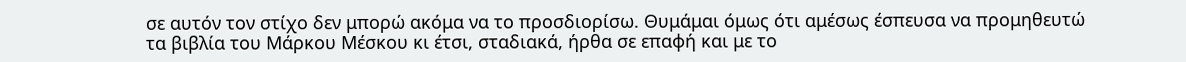σε αυτόν τον στίχο δεν μπορώ ακόμα να το προσδιορίσω. Θυμάμαι όμως ότι αμέσως έσπευσα να προμηθευτώ τα βιβλία του Μάρκου Μέσκου κι έτσι, σταδιακά, ήρθα σε επαφή και με το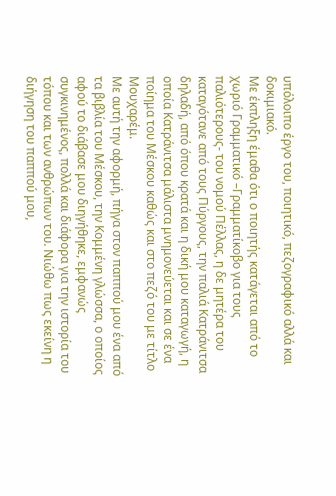υπόλοιπο έργο του, ποιητικό, πεζογραφικό αλλά και δοκιμιακό.
Με έκπληξη έμαθα ότι ο ποιητής κατάγεται από το χωριό Γραμματικό –Γραμματίκοβο για τους παλιότερους- του νομού Πέλλας, η δε μητέρα του καταγότανε από τους Πύργους, την παλιά Κατράνιτσα δηλαδή, από όπου κρατά και η δική μου καταγωγή, η οποία Κατράνιτσα μάλιστα μνημονεύεται και σε ένα ποίημα του Μέσκου καθώς και στο πεζό του με τίτλο Μουχαρέμ.
Με αυτή την αφορμή, πήγα στον παππού μου ένα από τα βιβλία του Μέσκου, την Κομμένη γλώσσα, ο οποίος αφού το διάβασε μου διηγήθηκε, εμφανώς συγκινημένος, πολλά και διάφορα για την ιστορία του τόπου και των ανθρώπων του. Νιώθω πως εκείνη η διήγηση του παππού μου,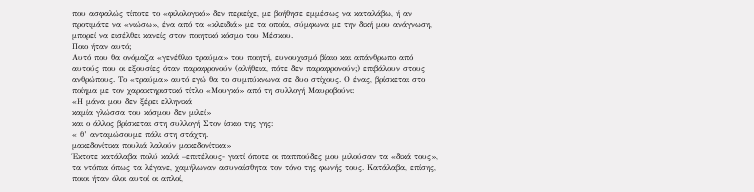που ασφαλώς τίποτε το «φιλολογικό» δεν περιείχε, με βοήθησε εμμέσως να καταλάβω, ή αν προτιμάτε να «νιώσω», ένα από τα «κλειδιά» με τα οποία, σύμφωνα με την δική μου ανάγνωση, μπορεί να εισέλθει κανείς στον ποιητικό κόσμο του Μέσκου.
Ποιο ήταν αυτό;
Αυτό που θα ονόμαζα «γενέθλιο τραύμα» του ποιητή, ευνουχισμό βίαιο και απάνθρωπο από αυτούς που οι εξουσίες όταν παραφρονούν (αλήθεια, πότε δεν παραφρονούν;) επιβάλουν στους ανθρώπους. Το «τραύμα» αυτό εγώ θα το συμπύκνωνα σε δυο στίχους. Ο ένας, βρίσκεται στο ποίημα με τον χαρακτηριστικό τίτλο «Μουγκό» από τη συλλογή Μαυροβούνι:
«Η μάνα μου δεν ξέρει ελληνικά
καμία γλώσσα του κόσμου δεν μιλεί»
και ο άλλος βρίσκεται στη συλλογή Στον ίσκιο της γης:
« θ’ ανταμώσουμε πάλι στη στάχτη.
μακεδονίτικα πουλιά λαλούν μακεδονίτικα»
Έκτοτε κατάλαβα πολύ καλά –επιτέλους- γιατί όποτε οι παππούδες μου μιλούσαν τα «δικά τους», τα ντόπια όπως τα λέγανε, χαμήλωναν ασυναίσθητα τον τόνο της φωνής τους. Κατάλαβα, επίσης, ποιοι ήταν όλοι αυτοί οι απλοί,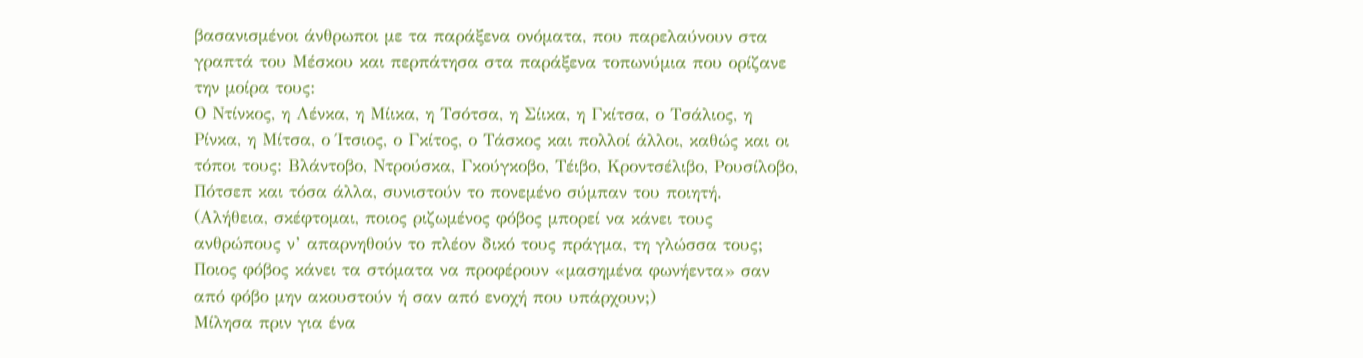βασανισμένοι άνθρωποι με τα παράξενα ονόματα, που παρελαύνουν στα γραπτά του Μέσκου και περπάτησα στα παράξενα τοπωνύμια που ορίζανε την μοίρα τους:
Ο Ντίνκος, η Λένκα, η Μίικα, η Τσότσα, η Σίικα, η Γκίτσα, ο Τσάλιος, η Ρίνκα, η Μίτσα, ο Ίτσιος, ο Γκίτος, ο Τάσκος και πολλοί άλλοι, καθώς και οι τόποι τους: Βλάντοβο, Ντρούσκα, Γκούγκοβο, Τέιβο, Κροντσέλιβο, Ρουσίλοβο, Πότσεπ και τόσα άλλα, συνιστούν το πονεμένο σύμπαν του ποιητή.
(Αλήθεια, σκέφτομαι, ποιος ριζωμένος φόβος μπορεί να κάνει τους ανθρώπους ν’ απαρνηθούν το πλέον δικό τους πράγμα, τη γλώσσα τους; Ποιος φόβος κάνει τα στόματα να προφέρουν «μασημένα φωνήεντα» σαν από φόβο μην ακουστούν ή σαν από ενοχή που υπάρχουν;)
Μίλησα πριν για ένα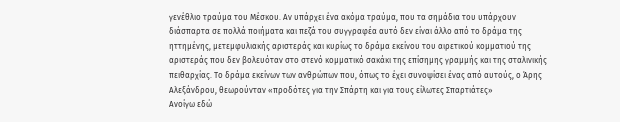γενέθλιο τραύμα του Μέσκου. Αν υπάρχει ένα ακόμα τραύμα, που τα σημάδια του υπάρχουν διάσπαρτα σε πολλά ποιήματα και πεζά του συγγραφέα αυτό δεν είναι άλλο από το δράμα της ηττημένης, μετεμφυλιακής αριστεράς και κυρίως το δράμα εκείνου του αιρετικού κομματιού της αριστεράς που δεν βολευόταν στο στενό κομματικό σακάκι της επίσημης γραμμής και της σταλινικής πειθαρχίας. Το δράμα εκείνων των ανθρώπων που, όπως το έχει συνοψίσει ένας από αυτούς, ο Άρης Αλεξάνδρου, θεωρούνταν «προδότες για την Σπάρτη και για τους είλωτες Σπαρτιάτες»
Ανοίγω εδώ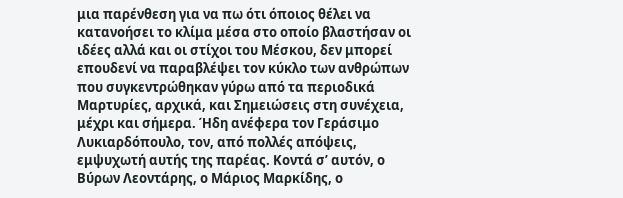μια παρένθεση για να πω ότι όποιος θέλει να κατανοήσει το κλίμα μέσα στο οποίο βλαστήσαν οι ιδέες αλλά και οι στίχοι του Μέσκου, δεν μπορεί επουδενί να παραβλέψει τον κύκλο των ανθρώπων που συγκεντρώθηκαν γύρω από τα περιοδικά Μαρτυρίες, αρχικά, και Σημειώσεις στη συνέχεια, μέχρι και σήμερα. Ήδη ανέφερα τον Γεράσιμο Λυκιαρδόπουλο, τον, από πολλές απόψεις, εμψυχωτή αυτής της παρέας. Κοντά σ’ αυτόν, ο Βύρων Λεοντάρης, ο Μάριος Μαρκίδης, ο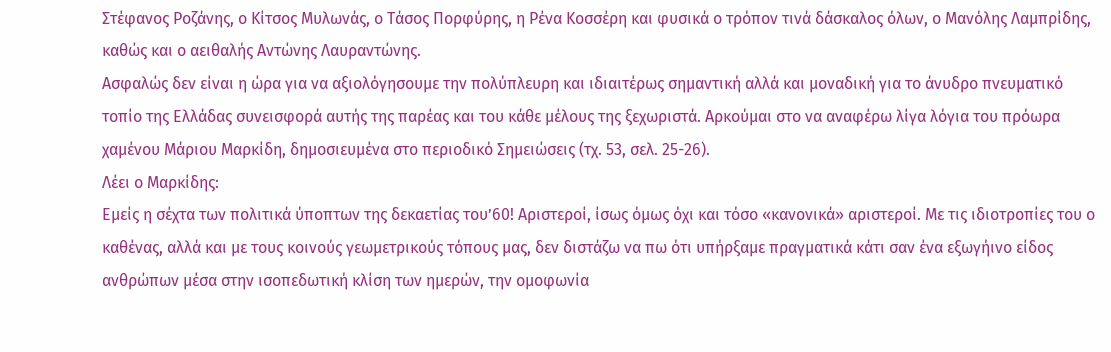Στέφανος Ροζάνης, ο Κίτσος Μυλωνάς, ο Τάσος Πορφύρης, η Ρένα Κοσσέρη και φυσικά ο τρόπον τινά δάσκαλος όλων, ο Μανόλης Λαμπρίδης, καθώς και ο αειθαλής Αντώνης Λαυραντώνης.
Ασφαλώς δεν είναι η ώρα για να αξιολόγησουμε την πολύπλευρη και ιδιαιτέρως σημαντική αλλά και μοναδική για το άνυδρο πνευματικό τοπίο της Ελλάδας συνεισφορά αυτής της παρέας και του κάθε μέλους της ξεχωριστά. Αρκούμαι στο να αναφέρω λίγα λόγια του πρόωρα χαμένου Μάριου Μαρκίδη, δημοσιευμένα στο περιοδικό Σημειώσεις (τχ. 53, σελ. 25-26).
Λέει ο Μαρκίδης:
Εμείς η σέχτα των πολιτικά ύποπτων της δεκαετίας του’60! Αριστεροί, ίσως όμως όχι και τόσο «κανονικά» αριστεροί. Με τις ιδιοτροπίες του ο καθένας, αλλά και με τους κοινούς γεωμετρικούς τόπους μας, δεν διστάζω να πω ότι υπήρξαμε πραγματικά κάτι σαν ένα εξωγήινο είδος ανθρώπων μέσα στην ισοπεδωτική κλίση των ημερών, την ομοφωνία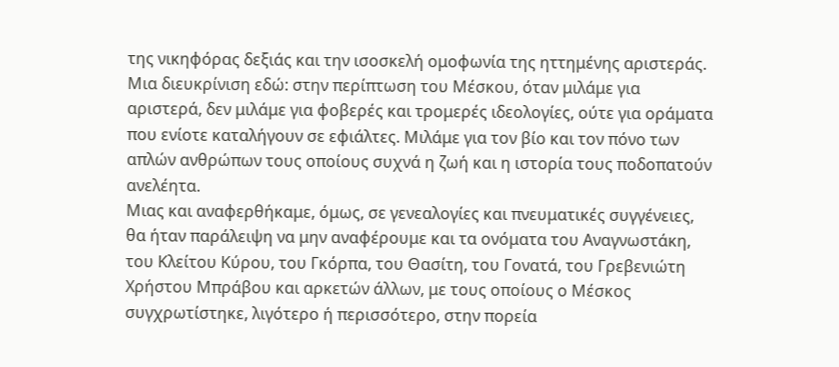της νικηφόρας δεξιάς και την ισοσκελή ομοφωνία της ηττημένης αριστεράς.
Μια διευκρίνιση εδώ: στην περίπτωση του Μέσκου, όταν μιλάμε για αριστερά, δεν μιλάμε για φοβερές και τρομερές ιδεολογίες, ούτε για οράματα που ενίοτε καταλήγουν σε εφιάλτες. Μιλάμε για τον βίο και τον πόνο των απλών ανθρώπων τους οποίους συχνά η ζωή και η ιστορία τους ποδοπατούν ανελέητα.
Μιας και αναφερθήκαμε, όμως, σε γενεαλογίες και πνευματικές συγγένειες, θα ήταν παράλειψη να μην αναφέρουμε και τα ονόματα του Αναγνωστάκη, του Κλείτου Κύρου, του Γκόρπα, του Θασίτη, του Γονατά, του Γρεβενιώτη Χρήστου Μπράβου και αρκετών άλλων, με τους οποίους ο Μέσκος συγχρωτίστηκε, λιγότερο ή περισσότερο, στην πορεία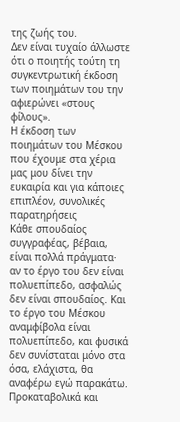της ζωής του.
Δεν είναι τυχαίο άλλωστε ότι ο ποιητής τούτη τη συγκεντρωτική έκδοση των ποιημάτων του την αφιερώνει «στους φίλους».
Η έκδοση των ποιημάτων του Μέσκου που έχουμε στα χέρια μας μου δίνει την ευκαιρία και για κάποιες επιπλέον, συνολικές παρατηρήσεις
Κάθε σπουδαίος συγγραφέας, βέβαια, είναι πολλά πράγματα· αν το έργο του δεν είναι πολυεπίπεδο, ασφαλώς δεν είναι σπουδαίος. Και το έργο του Μέσκου αναμφίβολα είναι πολυεπίπεδο, και φυσικά δεν συνίσταται μόνο στα όσα, ελάχιστα, θα αναφέρω εγώ παρακάτω.
Προκαταβολικά και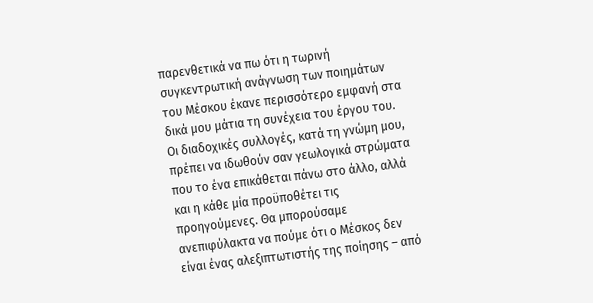παρενθετικά να πω ότι η τωρινή συγκεντρωτική ανάγνωση των ποιημάτων του Μέσκου έκανε περισσότερο εμφανή στα δικά μου μάτια τη συνέχεια του έργου του. Οι διαδοχικές συλλογές, κατά τη γνώμη μου, πρέπει να ιδωθούν σαν γεωλογικά στρώματα που το ένα επικάθεται πάνω στο άλλο, αλλά και η κάθε μία προϋποθέτει τις προηγούμενες. Θα μπορούσαμε ανεπιφύλακτα να πούμε ότι ο Μέσκος δεν είναι ένας αλεξιπτωτιστής της ποίησης – από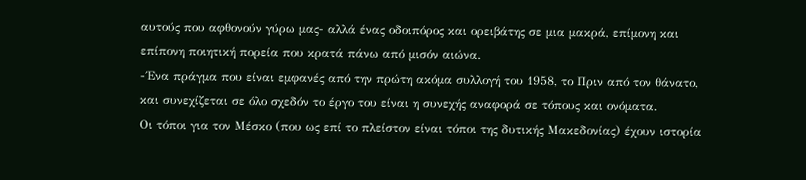αυτούς που αφθονούν γύρω μας- αλλά ένας οδοιπόρος και ορειβάτης σε μια μακρά, επίμονη και επίπονη ποιητική πορεία που κρατά πάνω από μισόν αιώνα.
-΄Ενα πράγμα που είναι εμφανές από την πρώτη ακόμα συλλογή του 1958, το Πριν από τον θάνατο, και συνεχίζεται σε όλο σχεδόν το έργο του είναι η συνεχής αναφορά σε τόπους και ονόματα.
Οι τόποι για τον Μέσκο (που ως επί το πλείστον είναι τόποι της δυτικής Μακεδονίας) έχουν ιστορία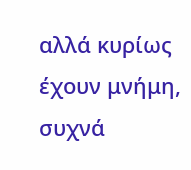αλλά κυρίως έχουν μνήμη, συχνά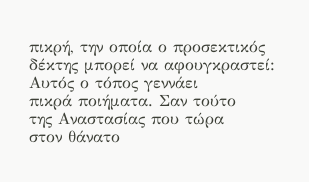πικρή, την οποία ο προσεκτικός δέκτης μπορεί να αφουγκραστεί:
Αυτός ο τόπος γεννάει
πικρά ποιήματα. Σαν τούτο
της Αναστασίας που τώρα
στον θάνατο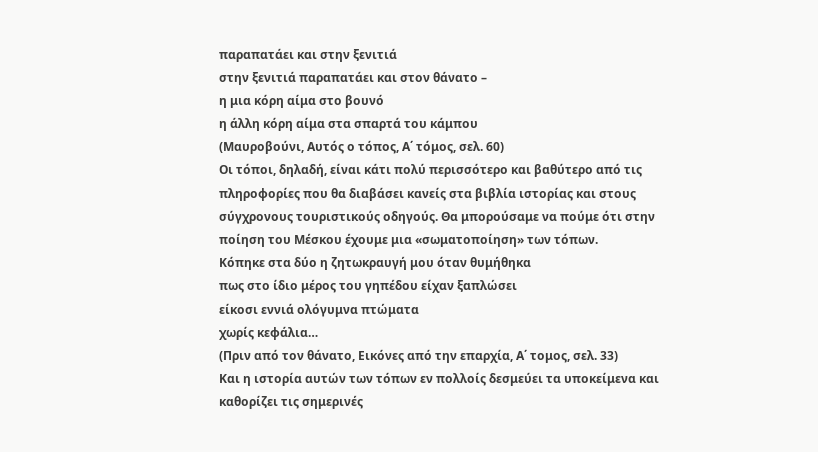παραπατάει και στην ξενιτιά
στην ξενιτιά παραπατάει και στον θάνατο –
η μια κόρη αίμα στο βουνό
η άλλη κόρη αίμα στα σπαρτά του κάμπου
(Μαυροβούνι, Αυτός ο τόπος, Α΄ τόμος, σελ. 60)
Οι τόποι, δηλαδή, είναι κάτι πολύ περισσότερο και βαθύτερο από τις πληροφορίες που θα διαβάσει κανείς στα βιβλία ιστορίας και στους σύγχρονους τουριστικούς οδηγούς. Θα μπορούσαμε να πούμε ότι στην ποίηση του Μέσκου έχουμε μια «σωματοποίηση» των τόπων.
Κόπηκε στα δύο η ζητωκραυγή μου όταν θυμήθηκα
πως στο ίδιο μέρος του γηπέδου είχαν ξαπλώσει
είκοσι εννιά ολόγυμνα πτώματα
χωρίς κεφάλια…
(Πριν από τον θάνατο, Εικόνες από την επαρχία, Α΄ τομος, σελ. 33)
Και η ιστορία αυτών των τόπων εν πολλοίς δεσμεύει τα υποκείμενα και καθορίζει τις σημερινές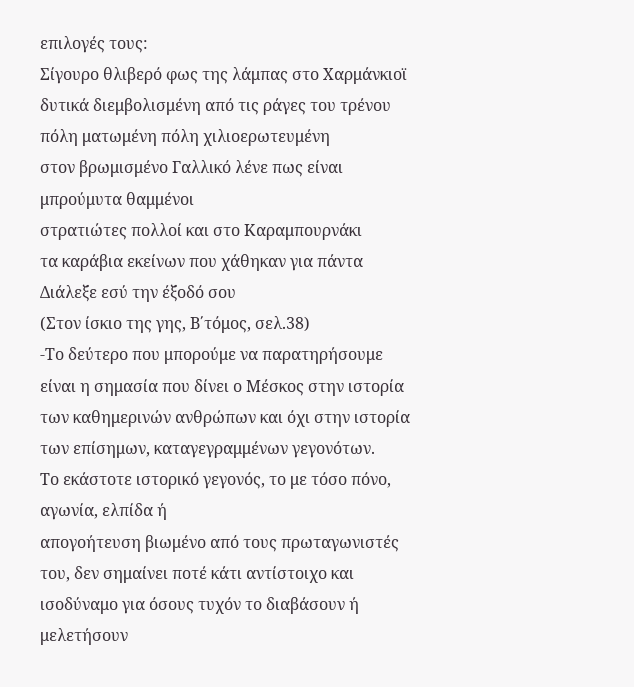επιλογές τους:
Σίγουρο θλιβερό φως της λάμπας στο Χαρμάνκιοϊ
δυτικά διεμβολισμένη από τις ράγες του τρένου
πόλη ματωμένη πόλη χιλιοερωτευμένη
στον βρωμισμένο Γαλλικό λένε πως είναι μπρούμυτα θαμμένοι
στρατιώτες πολλοί και στο Καραμπουρνάκι
τα καράβια εκείνων που χάθηκαν για πάντα
Διάλεξε εσύ την έξοδό σου
(Στον ίσκιο της γης, Β΄τόμος, σελ.38)
-Το δεύτερο που μπορούμε να παρατηρήσουμε είναι η σημασία που δίνει ο Μέσκος στην ιστορία των καθημερινών ανθρώπων και όχι στην ιστορία των επίσημων, καταγεγραμμένων γεγονότων.
Το εκάστοτε ιστορικό γεγονός, το με τόσο πόνο, αγωνία, ελπίδα ή
απογοήτευση βιωμένο από τους πρωταγωνιστές του, δεν σημαίνει ποτέ κάτι αντίστοιχο και ισοδύναμο για όσους τυχόν το διαβάσουν ή μελετήσουν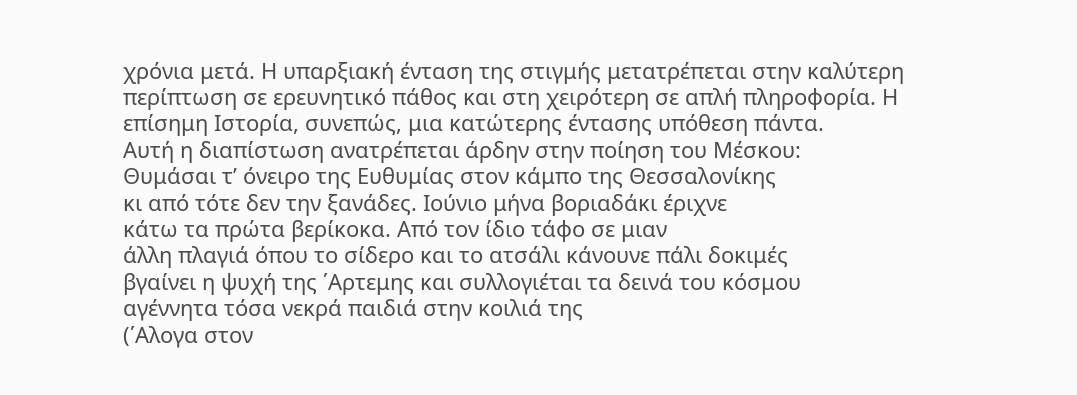χρόνια μετά. Η υπαρξιακή ένταση της στιγμής μετατρέπεται στην καλύτερη περίπτωση σε ερευνητικό πάθος και στη χειρότερη σε απλή πληροφορία. Η επίσημη Ιστορία, συνεπώς, μια κατώτερης έντασης υπόθεση πάντα.
Αυτή η διαπίστωση ανατρέπεται άρδην στην ποίηση του Μέσκου:
Θυμάσαι τ’ όνειρο της Ευθυμίας στον κάμπο της Θεσσαλονίκης
κι από τότε δεν την ξανάδες. Ιούνιο μήνα βοριαδάκι έριχνε
κάτω τα πρώτα βερίκοκα. Από τον ίδιο τάφο σε μιαν
άλλη πλαγιά όπου το σίδερο και το ατσάλι κάνουνε πάλι δοκιμές
βγαίνει η ψυχή της ΄Αρτεμης και συλλογιέται τα δεινά του κόσμου
αγέννητα τόσα νεκρά παιδιά στην κοιλιά της
(΄Αλογα στον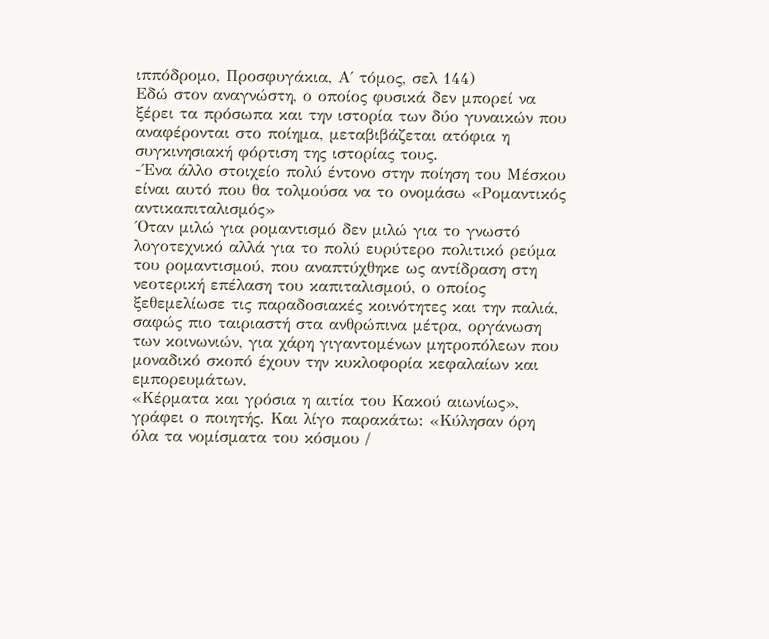ιππόδρομο, Προσφυγάκια, Α΄ τόμος, σελ 144)
Εδώ στον αναγνώστη, ο οποίος φυσικά δεν μπορεί να ξέρει τα πρόσωπα και την ιστορία των δύο γυναικών που αναφέρονται στο ποίημα, μεταβιβάζεται ατόφια η συγκινησιακή φόρτιση της ιστορίας τους.
-΄Ενα άλλο στοιχείο πολύ έντονο στην ποίηση του Μέσκου είναι αυτό που θα τολμούσα να το ονομάσω «Ρομαντικός αντικαπιταλισμός»
΄Οταν μιλώ για ρομαντισμό δεν μιλώ για το γνωστό λογοτεχνικό αλλά για το πολύ ευρύτερο πολιτικό ρεύμα του ρομαντισμού, που αναπτύχθηκε ως αντίδραση στη νεοτερική επέλαση του καπιταλισμού, ο οποίος ξεθεμελίωσε τις παραδοσιακές κοινότητες και την παλιά, σαφώς πιο ταιριαστή στα ανθρώπινα μέτρα, οργάνωση των κοινωνιών, για χάρη γιγαντομένων μητροπόλεων που μοναδικό σκοπό έχουν την κυκλοφορία κεφαλαίων και εμπορευμάτων.
«Κέρματα και γρόσια η αιτία του Κακού αιωνίως», γράφει ο ποιητής. Και λίγο παρακάτω: «Κύλησαν όρη όλα τα νομίσματα του κόσμου /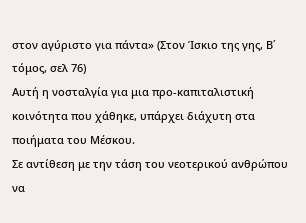στον αγύριστο για πάντα» (Στον Ίσκιο της γης, Β΄ τόμος, σελ 76)
Αυτή η νοσταλγία για μια προ-καπιταλιστική κοινότητα που χάθηκε, υπάρχει διάχυτη στα ποιήματα του Μέσκου.
Σε αντίθεση με την τάση του νεοτερικού ανθρώπου να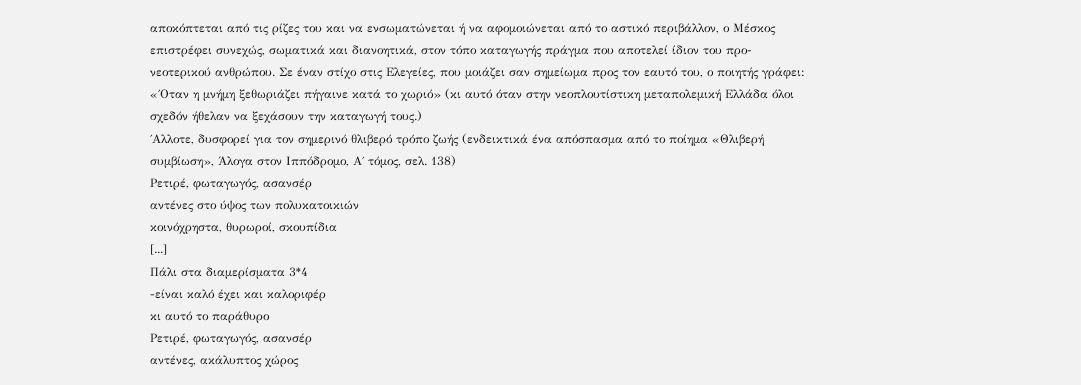αποκόπτεται από τις ρίζες του και να ενσωματώνεται ή να αφομοιώνεται από το αστικό περιβάλλον, ο Μέσκος επιστρέφει συνεχώς, σωματικά και διανοητικά, στον τόπο καταγωγής πράγμα που αποτελεί ίδιον του προ-νεοτερικού ανθρώπου. Σε έναν στίχο στις Ελεγείες, που μοιάζει σαν σημείωμα προς τον εαυτό του, ο ποιητής γράφει: «΄Οταν η μνήμη ξεθωριάζει πήγαινε κατά το χωριό» (κι αυτό όταν στην νεοπλουτίστικη μεταπολεμική Ελλάδα όλοι σχεδόν ήθελαν να ξεχάσουν την καταγωγή τους.)
΄Αλλοτε, δυσφορεί για τον σημερινό θλιβερό τρόπο ζωής (ενδεικτικά ένα απόσπασμα από το ποίημα «Θλιβερή συμβίωση», Άλογα στον Ιππόδρομο, Α΄ τόμος, σελ. 138)
Ρετιρέ, φωταγωγός, ασανσέρ
αντένες στο ύψος των πολυκατοικιών
κοινόχρηστα, θυρωροί, σκουπίδια
[...]
Πάλι στα διαμερίσματα 3*4
-είναι καλό έχει και καλοριφέρ
κι αυτό το παράθυρο
Ρετιρέ, φωταγωγός, ασανσέρ
αντένες, ακάλυπτος χώρος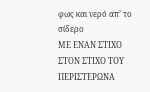φως και νερό απ’ το σίδερο
ΜΕ ΕΝΑΝ ΣΤΙΧΟ ΣΤΟΝ ΣΤΙΧΟ ΤΟΥ ΠΕΡΙΣΤΕΡΩΝΑ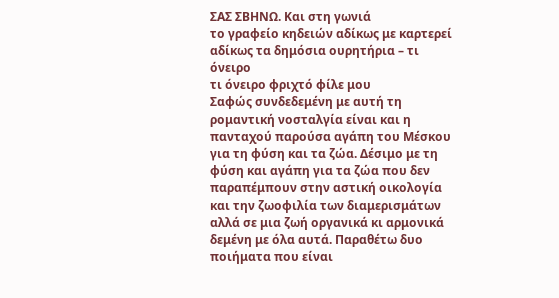ΣΑΣ ΣΒΗΝΩ. Και στη γωνιά
το γραφείο κηδειών αδίκως με καρτερεί
αδίκως τα δημόσια ουρητήρια – τι όνειρο
τι όνειρο φριχτό φίλε μου
Σαφώς συνδεδεμένη με αυτή τη ρομαντική νοσταλγία είναι και η πανταχού παρούσα αγάπη του Μέσκου για τη φύση και τα ζώα. Δέσιμο με τη φύση και αγάπη για τα ζώα που δεν παραπέμπουν στην αστική οικολογία και την ζωοφιλία των διαμερισμάτων αλλά σε μια ζωή οργανικά κι αρμονικά δεμένη με όλα αυτά. Παραθέτω δυο ποιήματα που είναι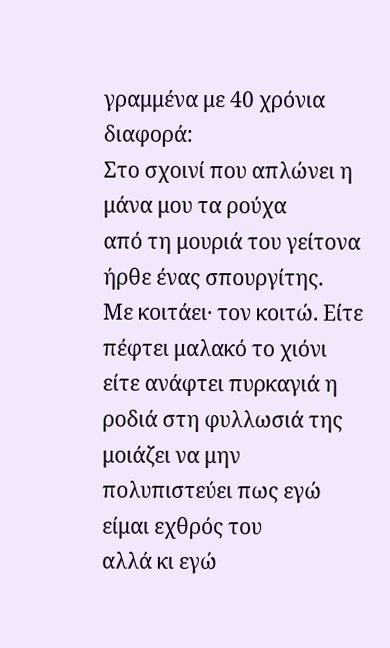γραμμένα με 40 χρόνια διαφορά:
Στο σχοινί που απλώνει η μάνα μου τα ρούχα
από τη μουριά του γείτονα ήρθε ένας σπουργίτης.
Με κοιτάει· τον κοιτώ. Είτε πέφτει μαλακό το χιόνι
είτε ανάφτει πυρκαγιά η ροδιά στη φυλλωσιά της
μοιάζει να μην πολυπιστεύει πως εγώ είμαι εχθρός του
αλλά κι εγώ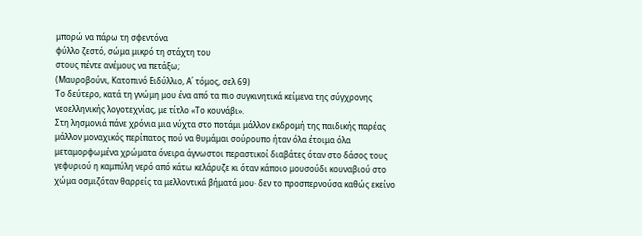μπορώ να πάρω τη σφεντόνα
φύλλο ζεστό, σώμα μικρό τη στάχτη του
στους πέντε ανέμους να πετάξω;
(Μαυροβούνι, Κατοπινό Ειδύλλιο, Α΄ τόμος, σελ 69)
Το δεύτερο, κατά τη γνώμη μου ένα από τα πιο συγκινητικά κείμενα της σύγχρονης νεοελληνικής λογοτεχνίας, με τίτλο «Το κουνάβι».
Στη λησμονιά πάνε χρόνια μια νύχτα στο ποτάμι μάλλον εκδρομή της παιδικής παρέας μάλλον μοναχικός περίπατος πού να θυμάμαι σούρουπο ήταν όλα έτοιμα όλα μεταμορφωμένα χρώματα όνειρα άγνωστοι περαστικοί διαβάτες όταν στο δάσος τους γεφυριού η καμπύλη νερό από κάτω κελάρυζε κι όταν κάποιο μουσούδι κουναβιού στο χώμα οσμιζόταν θαρρείς τα μελλοντικά βήματά μου· δεν το προσπερνούσα καθώς εκείνο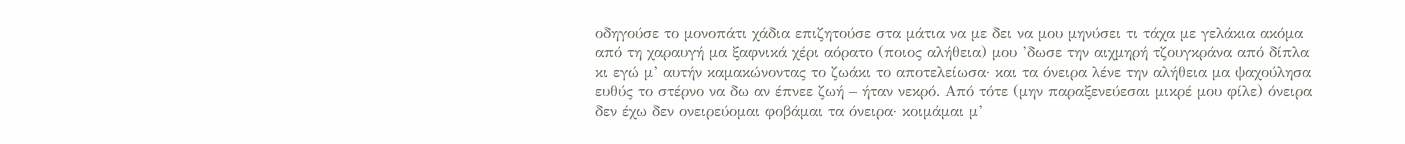οδηγούσε το μονοπάτι χάδια επιζητούσε στα μάτια να με δει να μου μηνύσει τι τάχα με γελάκια ακόμα από τη χαραυγή μα ξαφνικά χέρι αόρατο (ποιος αλήθεια) μου ’δωσε την αιχμηρή τζουγκράνα από δίπλα κι εγώ μ’ αυτήν καμακώνοντας το ζωάκι το αποτελείωσα· και τα όνειρα λένε την αλήθεια μα ψαχούλησα ευθύς το στέρνο να δω αν έπνεε ζωή – ήταν νεκρό. Από τότε (μην παραξενεύεσαι μικρέ μου φίλε) όνειρα δεν έχω δεν ονειρεύομαι φοβάμαι τα όνειρα· κοιμάμαι μ’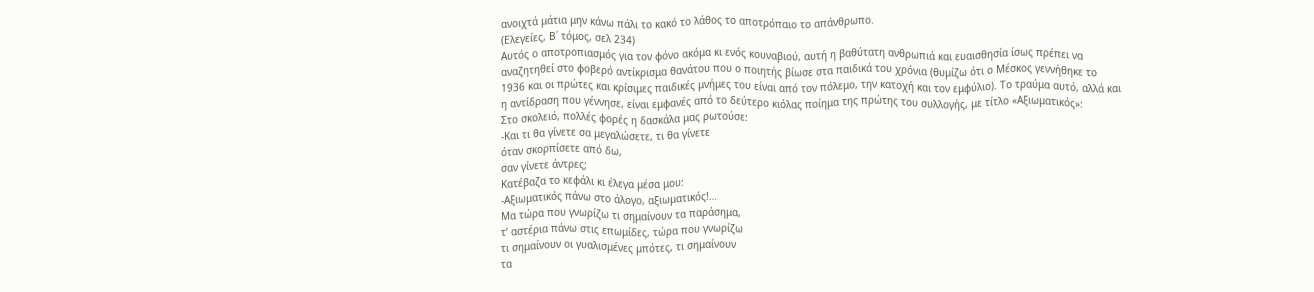ανοιχτά μάτια μην κάνω πάλι το κακό το λάθος το αποτρόπαιο το απάνθρωπο.
(Ελεγείες, Β΄ τόμος, σελ 234)
Αυτός ο αποτροπιασμός για τον φόνο ακόμα κι ενός κουναβιού, αυτή η βαθύτατη ανθρωπιά και ευαισθησία ίσως πρέπει να αναζητηθεί στο φοβερό αντίκρισμα θανάτου που ο ποιητής βίωσε στα παιδικά του χρόνια (θυμίζω ότι ο Μέσκος γεννήθηκε το 1936 και οι πρώτες και κρίσιμες παιδικές μνήμες του είναι από τον πόλεμο, την κατοχή και τον εμφύλιο). Το τραύμα αυτό, αλλά και η αντίδραση που γέννησε, είναι εμφανές από το δεύτερο κιόλας ποίημα της πρώτης του συλλογής, με τίτλο «Αξιωματικός»:
Στο σκολειό, πολλές φορές η δασκάλα μας ρωτούσε:
-Και τι θα γίνετε σα μεγαλώσετε, τι θα γίνετε
όταν σκορπίσετε από δω,
σαν γίνετε άντρες;
Κατέβαζα το κεφάλι κι έλεγα μέσα μου:
-Αξιωματικός πάνω στο άλογο, αξιωματικός!…
Μα τώρα που γνωρίζω τι σημαίνουν τα παράσημα,
τ’ αστέρια πάνω στις επωμίδες, τώρα που γνωρίζω
τι σημαίνουν οι γυαλισμένες μπότες, τι σημαίνουν
τα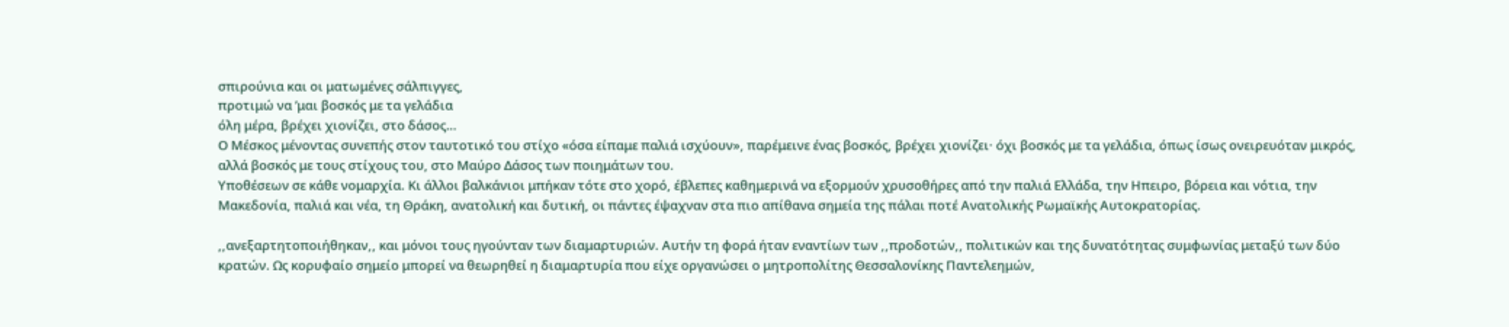σπιρούνια και οι ματωμένες σάλπιγγες,
προτιμώ να ’μαι βοσκός με τα γελάδια
όλη μέρα, βρέχει χιονίζει, στο δάσος…
Ο Μέσκος μένοντας συνεπής στον ταυτοτικό του στίχο «όσα είπαμε παλιά ισχύουν», παρέμεινε ένας βοσκός, βρέχει χιονίζει· όχι βοσκός με τα γελάδια, όπως ίσως ονειρευόταν μικρός, αλλά βοσκός με τους στίχους του, στο Μαύρο Δάσος των ποιημάτων του.
Υποθέσεων σε κάθε νομαρχία. Κι άλλοι βαλκάνιοι μπήκαν τότε στο χορό, έβλεπες καθημερινά να εξορμούν χρυσοθήρες από την παλιά Ελλάδα, την Ηπειρο, βόρεια και νότια, την Μακεδονία, παλιά και νέα, τη Θράκη, ανατολική και δυτική, οι πάντες έψαχναν στα πιο απίθανα σημεία της πάλαι ποτέ Ανατολικής Ρωμαϊκής Αυτοκρατορίας.

,,ανεξαρτητοποιήθηκαν,, και μόνοι τους ηγούνταν των διαμαρτυριών. Αυτήν τη φορά ήταν εναντίων των ,,προδοτών,, πολιτικών και της δυνατότητας συμφωνίας μεταξύ των δύο κρατών. Ως κορυφαίο σημείο μπορεί να θεωρηθεί η διαμαρτυρία που είχε οργανώσει ο μητροπολίτης Θεσσαλονίκης Παντελεημών,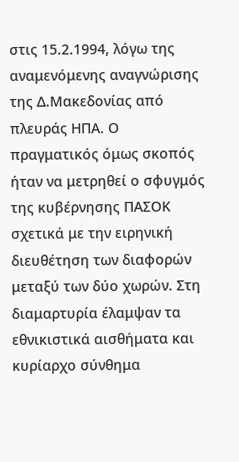στις 15.2.1994, λόγω της αναμενόμενης αναγνώρισης της Δ.Μακεδονίας από πλευράς ΗΠΑ. Ο πραγματικός όμως σκοπός ήταν να μετρηθεί ο σφυγμός της κυβέρνησης ΠΑΣΟΚ σχετικά με την ειρηνική διευθέτηση των διαφορών μεταξύ των δύο χωρών. Στη διαμαρτυρία έλαμψαν τα εθνικιστικά αισθήματα και κυρίαρχο σύνθημα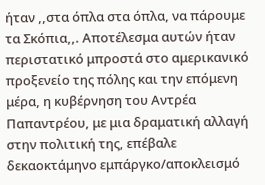ήταν ,,στα όπλα στα όπλα, να πάρουμε τα Σκόπια,,. Αποτέλεσμα αυτών ήταν περιστατικό μπροστά στο αμερικανικό προξενείο της πόλης και την επόμενη μέρα, η κυβέρνηση του Αντρέα Παπαντρέου, με μια δραματική αλλαγή στην πολιτική της, επέβαλε δεκαοκτάμηνο εμπάργκο/αποκλεισμό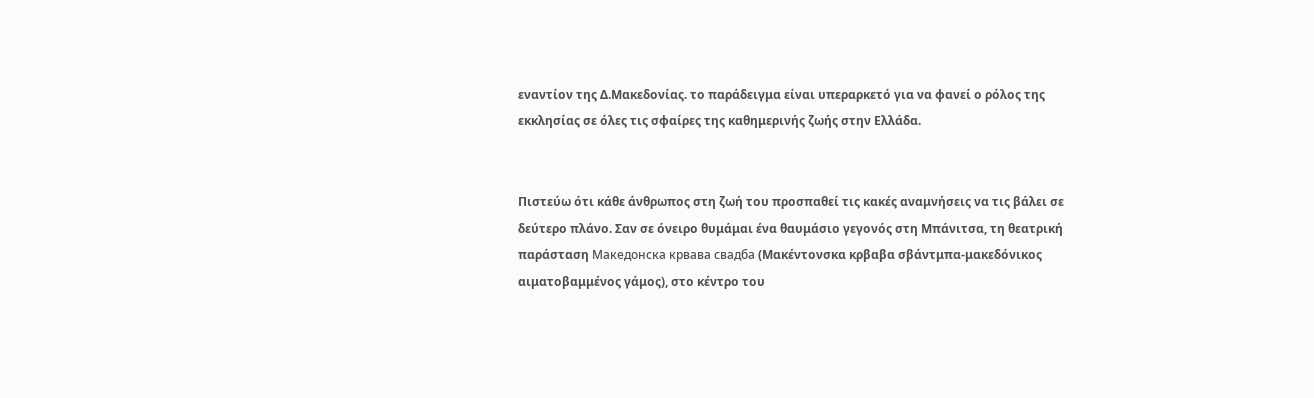εναντίον της Δ.Μακεδονίας. το παράδειγμα είναι υπεραρκετό για να φανεί ο ρόλος της εκκλησίας σε όλες τις σφαίρες της καθημερινής ζωής στην Ελλάδα.


Πιστεύω ότι κάθε άνθρωπος στη ζωή του προσπαθεί τις κακές αναμνήσεις να τις βάλει σε δεύτερο πλάνο. Σαν σε όνειρο θυμάμαι ένα θαυμάσιο γεγονός στη Μπάνιτσα, τη θεατρική παράσταση Македонска крвава свадба (Μακέντονσκα κρβαβα σβάντμπα-μακεδόνικος αιματοβαμμένος γάμος), στο κέντρο του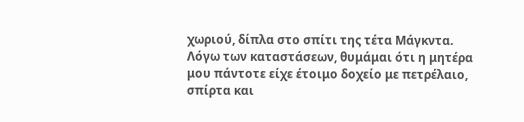χωριού, δίπλα στο σπίτι της τέτα Μάγκντα. Λόγω των καταστάσεων, θυμάμαι ότι η μητέρα μου πάντοτε είχε έτοιμο δοχείο με πετρέλαιο, σπίρτα και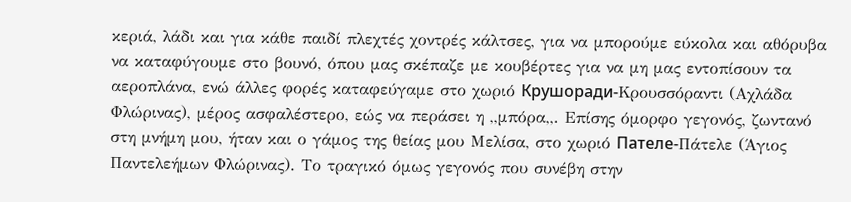κεριά, λάδι και για κάθε παιδί πλεχτές χοντρές κάλτσες, για να μπορούμε εύκολα και αθόρυβα να καταφύγουμε στο βουνό, όπου μας σκέπαζε με κουβέρτες για να μη μας εντοπίσουν τα αεροπλάνα, ενώ άλλες φορές καταφεύγαμε στο χωριό Крушоради-Κρουσσόραντι (Αχλάδα Φλώρινας), μέρος ασφαλέστερο, εώς να περάσει η ,,μπόρα,,. Επίσης όμορφο γεγονός, ζωντανό στη μνήμη μου, ήταν και ο γάμος της θείας μου Μελίσα, στο χωριό Пателе-Πάτελε (Άγιος Παντελεήμων Φλώρινας). Το τραγικό όμως γεγονός που συνέβη στην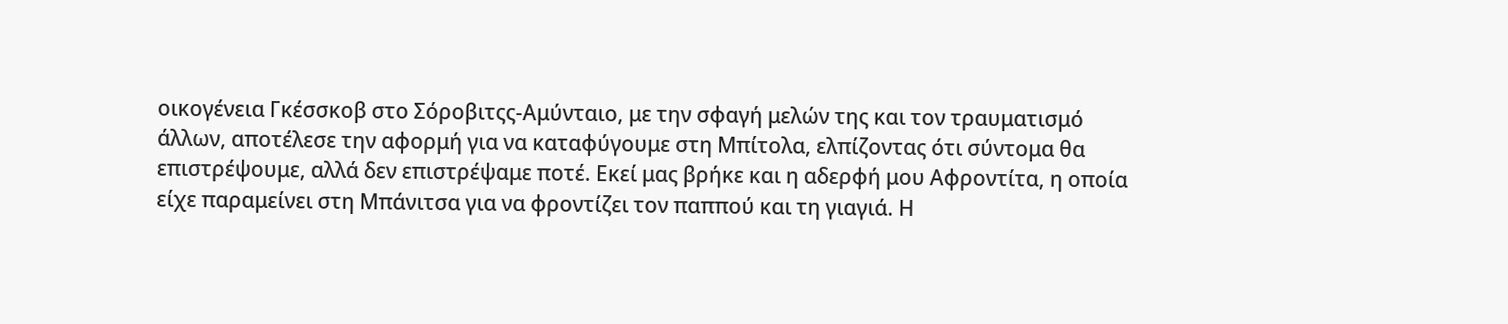οικογένεια Γκέσσκοβ στο Σόροβιτςς-Αμύνταιο, με την σφαγή μελών της και τον τραυματισμό άλλων, αποτέλεσε την αφορμή για να καταφύγουμε στη Μπίτολα, ελπίζοντας ότι σύντομα θα επιστρέψουμε, αλλά δεν επιστρέψαμε ποτέ. Εκεί μας βρήκε και η αδερφή μου Αφροντίτα, η οποία είχε παραμείνει στη Μπάνιτσα για να φροντίζει τον παππού και τη γιαγιά. Η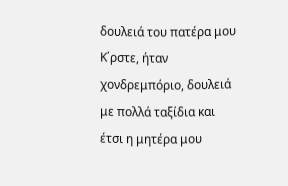δουλειά του πατέρα μου Κ΄ρστε, ήταν χονδρεμπόριο, δουλειά με πολλά ταξίδια και έτσι η μητέρα μου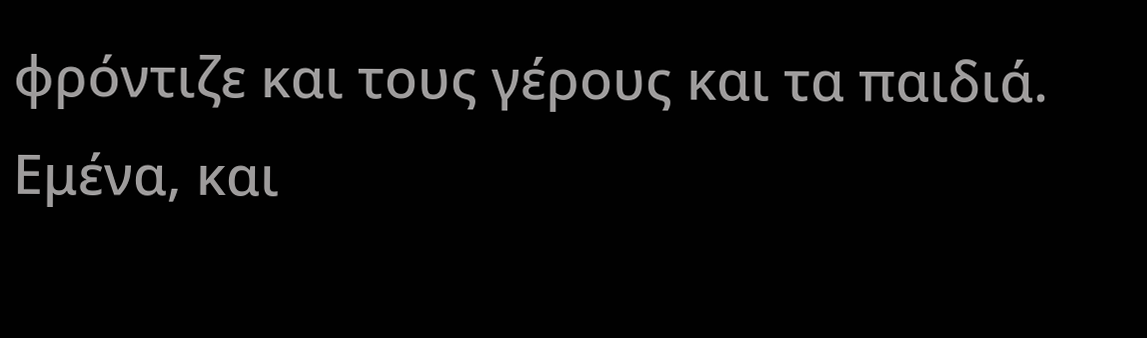φρόντιζε και τους γέρους και τα παιδιά. Εμένα, και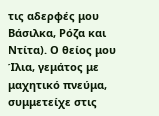τις αδερφές μου Βάσιλκα, Ρόζα και Ντίτα). Ο θείος μου Ίλια, γεμάτος με μαχητικό πνεύμα, συμμετείχε στις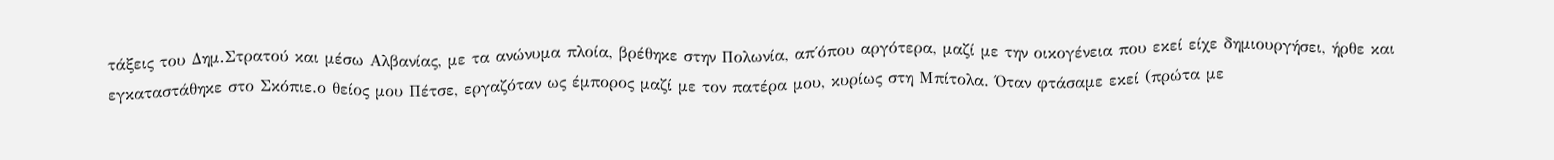τάξεις του Δημ.Στρατού και μέσω Αλβανίας, με τα ανώνυμα πλοία, βρέθηκε στην Πολωνία, απ΄όπου αργότερα, μαζί με την οικογένεια που εκεί είχε δημιουργήσει, ήρθε και εγκαταστάθηκε στο Σκόπιε.ο θείος μου Πέτσε, εργαζόταν ως έμπορος μαζί με τον πατέρα μου, κυρίως στη Μπίτολα. Όταν φτάσαμε εκεί (πρώτα με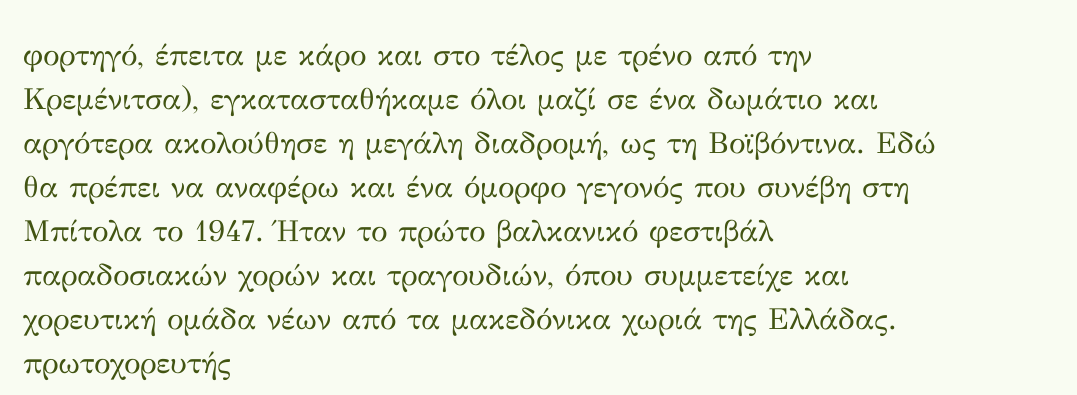φορτηγό, έπειτα με κάρο και στο τέλος με τρένο από την Κρεμένιτσα), εγκατασταθήκαμε όλοι μαζί σε ένα δωμάτιο και αργότερα ακολούθησε η μεγάλη διαδρομή, ως τη Βοϊβόντινα. Εδώ θα πρέπει να αναφέρω και ένα όμορφο γεγονός που συνέβη στη Μπίτολα το 1947. Ήταν το πρώτο βαλκανικό φεστιβάλ παραδοσιακών χορών και τραγουδιών, όπου συμμετείχε και χορευτική ομάδα νέων από τα μακεδόνικα χωριά της Ελλάδας. πρωτοχορευτής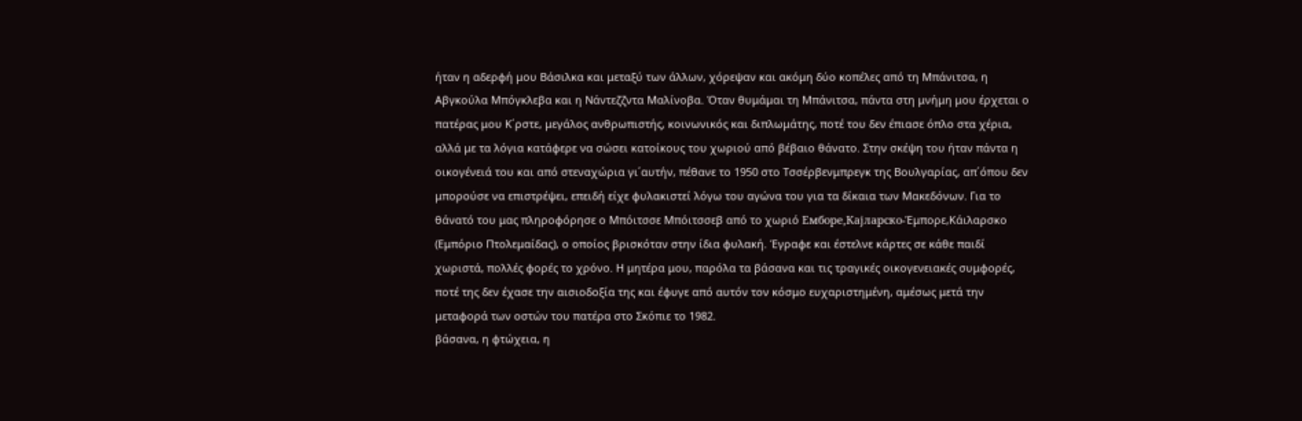ήταν η αδερφή μου Βάσιλκα και μεταξύ των άλλων, χόρεψαν και ακόμη δύο κοπέλες από τη Μπάνιτσα, η Αβγκούλα Μπόγκλεβα και η Νάντεζζντα Μαλίνοβα. Όταν θυμάμαι τη Μπάνιτσα, πάντα στη μνήμη μου έρχεται ο πατέρας μου Κ΄ρστε, μεγάλος ανθρωπιστής, κοινωνικός και διπλωμάτης, ποτέ του δεν έπιασε όπλο στα χέρια, αλλά με τα λόγια κατάφερε να σώσει κατοίκους του χωριού από βέβαιο θάνατο. Στην σκέψη του ήταν πάντα η οικογένειά του και από στεναχώρια γι΄αυτήν, πέθανε το 1950 στο Τσσέρβενμπρεγκ της Βουλγαρίας, απ΄όπου δεν μπορούσε να επιστρέψει, επειδή είχε φυλακιστεί λόγω του αγώνα του για τα δίκαια των Μακεδόνων. Για το θάνατό του μας πληροφόρησε ο Μπόιτσσε Μπόιτσσεβ από το χωριό Емборе,Кајларско-Έμπορε,Κάιλαρσκο (Εμπόριο Πτολεμαίδας), ο οποίος βρισκόταν στην ίδια φυλακή. Έγραφε και έστελνε κάρτες σε κάθε παιδί χωριστά, πολλές φορές το χρόνο. Η μητέρα μου, παρόλα τα βάσανα και τις τραγικές οικογενειακές συμφορές, ποτέ της δεν έχασε την αισιοδοξία της και έφυγε από αυτόν τον κόσμο ευχαριστημένη, αμέσως μετά την μεταφορά των οστών του πατέρα στο Σκόπιε το 1982.
βάσανα, η φτώχεια, η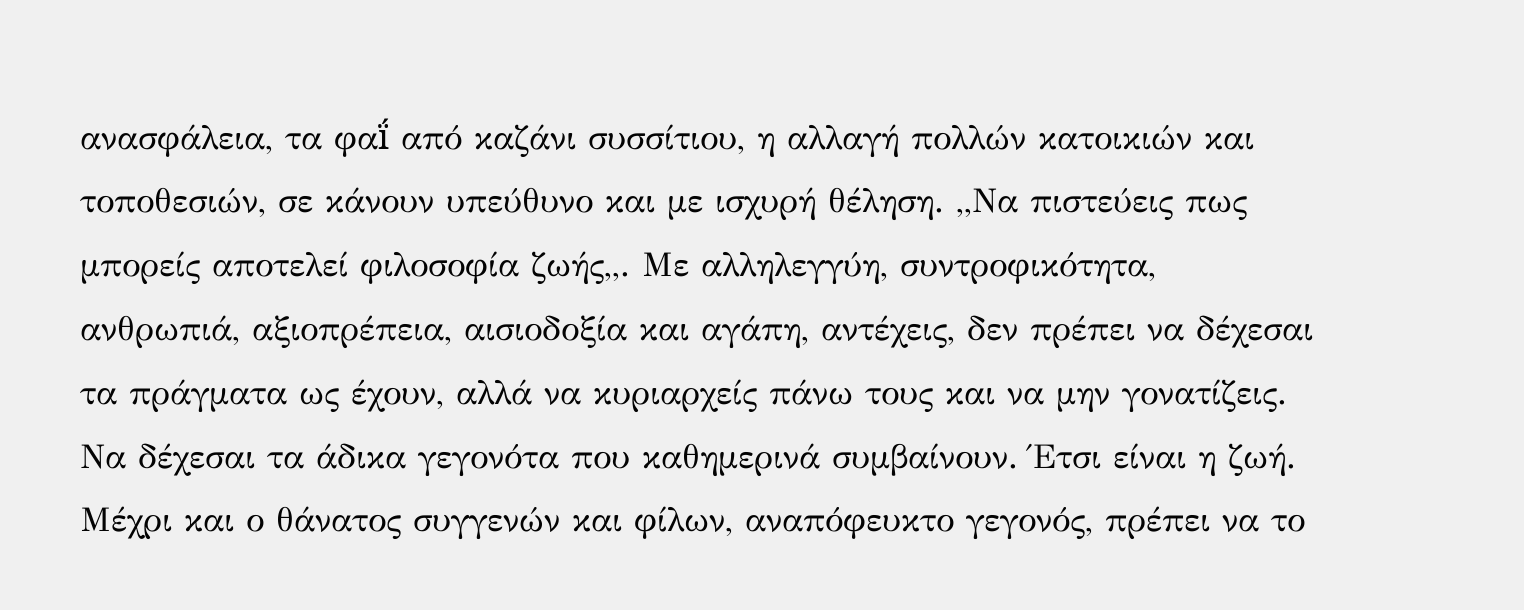ανασφάλεια, τα φαḯ από καζάνι συσσίτιου, η αλλαγή πολλών κατοικιών και τοποθεσιών, σε κάνουν υπεύθυνο και με ισχυρή θέληση. ,,Να πιστεύεις πως μπορείς αποτελεί φιλοσοφία ζωής,,. Με αλληλεγγύη, συντροφικότητα, ανθρωπιά, αξιοπρέπεια, αισιοδοξία και αγάπη, αντέχεις, δεν πρέπει να δέχεσαι τα πράγματα ως έχουν, αλλά να κυριαρχείς πάνω τους και να μην γονατίζεις. Να δέχεσαι τα άδικα γεγονότα που καθημερινά συμβαίνουν. Έτσι είναι η ζωή. Μέχρι και ο θάνατος συγγενών και φίλων, αναπόφευκτο γεγονός, πρέπει να το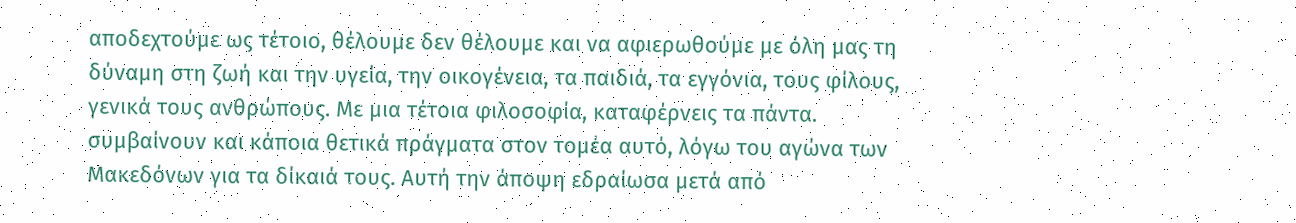αποδεχτούμε ως τέτοιο, θέλουμε δεν θέλουμε και να αφιερωθούμε με όλη μας τη δύναμη στη ζωή και την υγεία, την οικογένεια, τα παιδιά, τα εγγόνια, τους φίλους, γενικά τους ανθρώπους. Με μια τέτοια φιλοσοφία, καταφέρνεις τα πάντα.
συμβαίνουν και κάποια θετικά πράγματα στον τομέα αυτό, λόγω του αγώνα των Μακεδόνων για τα δίκαιά τους. Αυτή την άποψη εδραίωσα μετά από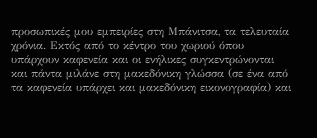προσωπικές μου εμπειρίες στη Μπάνιτσα, τα τελευταία χρόνια. Εκτός από το κέντρο του χωριού όπου υπάρχουν καφενεία και οι ενήλικες συγκεντρώνονται και πάντα μιλάνε στη μακεδόνικη γλώσσα (σε ένα από τα καφενεία υπάρχει και μακεδόνικη εικονογραφία) και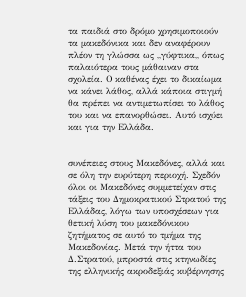τα παιδιά στο δρόμο χρησιμοποιούν τα μακεδόνικα και δεν αναφέρουν πλέον τη γλώσσα ως ,,γύφτικα,, όπως παλαιότερα τους μάθαιναν στα σχολεία. Ο καθένας έχει το δικαίωμα να κάνει λάθος, αλλά κάποια στιγμή θα πρέπει να αντιμετωπίσει το λάθος του και να επανορθώσει. Αυτό ισχύει και για την Ελλάδα.


συνέπειες στους Μακεδόνες, αλλά και σε όλη την ευρύτερη περιοχή. Σχεδόν όλοι οι Μακεδόνες συμμετείχαν στις τάξεις του Δημοκρατικού Στρατού της Ελλάδας, λόγω των υποσχέσεων για θετική λύση του μακεδόνικου ζητήματος σε αυτό το τμήμα της Μακεδονίας. Μετά την ήττα του Δ.Στρατού, μπροστά στις κτηνωδίες της ελληνικής ακροδεξιάς κυβέρνησης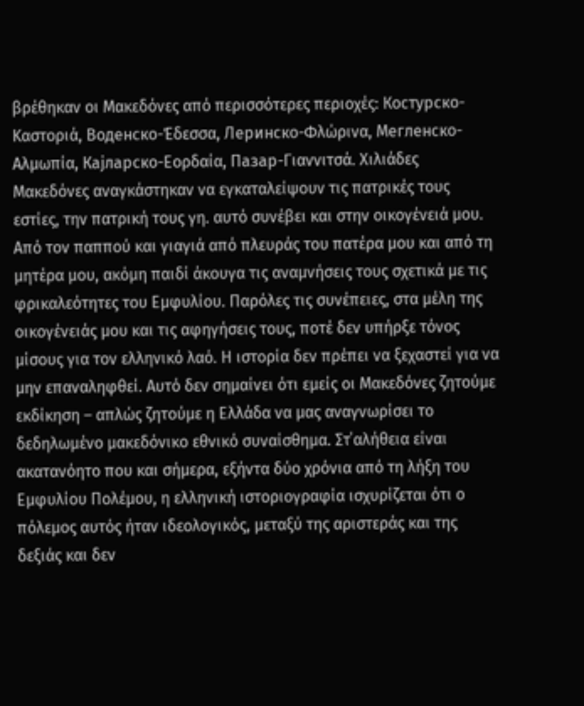βρέθηκαν οι Μακεδόνες από περισσότερες περιοχές: Костурско-Καστοριά, Воденско-Έδεσσα, Леринско-Φλώρινα, Мегленско-Αλμωπία, Кајларско-Εορδαία, Пазар-Γιαννιτσά. Χιλιάδες Μακεδόνες αναγκάστηκαν να εγκαταλείψουν τις πατρικές τους εστίες, την πατρική τους γη. αυτό συνέβει και στην οικογένειά μου. Από τον παππού και γιαγιά από πλευράς του πατέρα μου και από τη μητέρα μου, ακόμη παιδί άκουγα τις αναμνήσεις τους σχετικά με τις φρικαλεότητες του Εμφυλίου. Παρόλες τις συνέπειες, στα μέλη της οικογένειάς μου και τις αφηγήσεις τους, ποτέ δεν υπήρξε τόνος μίσους για τον ελληνικό λαό. Η ιστορία δεν πρέπει να ξεχαστεί για να μην επαναληφθεί. Αυτό δεν σημαίνει ότι εμείς οι Μακεδόνες ζητούμε εκδίκηση – απλώς ζητούμε η Ελλάδα να μας αναγνωρίσει το δεδηλωμένο μακεδόνικο εθνικό συναίσθημα. Στ΄αλήθεια είναι ακατανόητο που και σήμερα, εξήντα δύο χρόνια από τη λήξη του Εμφυλίου Πολέμου, η ελληνική ιστοριογραφία ισχυρίζεται ότι ο πόλεμος αυτός ήταν ιδεολογικός, μεταξύ της αριστεράς και της δεξιάς και δεν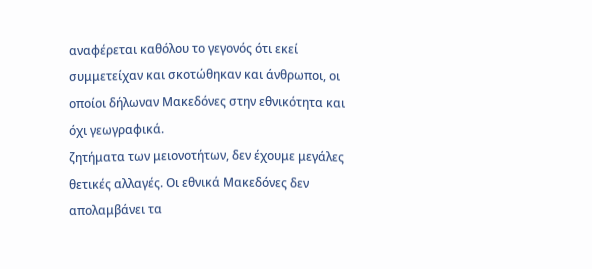αναφέρεται καθόλου το γεγονός ότι εκεί συμμετείχαν και σκοτώθηκαν και άνθρωποι, οι οποίοι δήλωναν Μακεδόνες στην εθνικότητα και όχι γεωγραφικά.
ζητήματα των μειονοτήτων, δεν έχουμε μεγάλες θετικές αλλαγές. Οι εθνικά Μακεδόνες δεν απολαμβάνει τα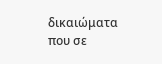δικαιώματα που σε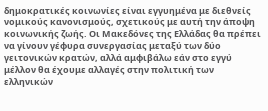δημοκρατικές κοινωνίες είναι εγγυημένα με διεθνείς νομικούς κανονισμούς, σχετικούς με αυτή την άποψη κοινωνικής ζωής. Οι Μακεδόνες της Ελλάδας θα πρέπει να γίνουν γέφυρα συνεργασίας μεταξύ των δύο γειτονικών κρατών, αλλά αμφιβάλω εάν στο εγγύ μέλλον θα έχουμε αλλαγές στην πολιτική των ελληνικών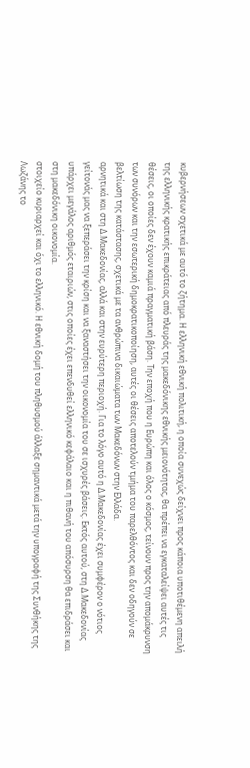κυβερνήσεων σχετικά με αυτό το ζήτημα. Η ελληνική εθνική πολιτική, η οποία συνεχώς δείχνει προς κάποια υποτιθέμενη απειλή της ελληνικής κρατικής επικράτειας από πλευράς της μακεδόνικης εθνικής μειονότητας, θα πρέπει να εγκαταλείψει αυτές τις θέσεις, οι οποίες δεν έχουν καμιά πραγματική βάση. Την εποχή που η Ευρώπη και όλος ο κόσμος, τείνουν προς την απομάκρυνση των συνόρων και την εσωτερική δημοκρατικοποίηση, αυτές οι θέσεις αποτελούν τμήμα του παρελθόντος και δεν οδηγούν σε βελτίωση της κατάστασης, σχετικά με τα ανθρώπινα δικαιώματα των Μακεδόνων στην Ελλάδα.
αρνητικά και στη Δ.Μακεδονίας, αλλά και στην ευρύτερη περιοχή. Για το λόγο αυτό η Δ.Μακεδονίας έχει συμφέρον ο νότιος γείτονάς μας να ξεπεράσει την κρίση και να ξαναστήσει την οικονομία του σε ισχυρές βάσεις. Εκτός αυτού, στη Δ.Μακεδονίας υπάρχει μεγάλος αριθμός εταιριών, στις οποίες έχει επενδυθεί ελληνικό κεφάλαιο και η πιθανή του απόσυρση θα επιδράσει και στη μακεδόνικη οικονομία.
στοιχείο κυριαρχεί και όχι το ελληνικό. Η εθνική δομή του πληθυσμού άλλαξε σημαντικά μετά την υπογραφή της Συνθήκης της Λωζάνης το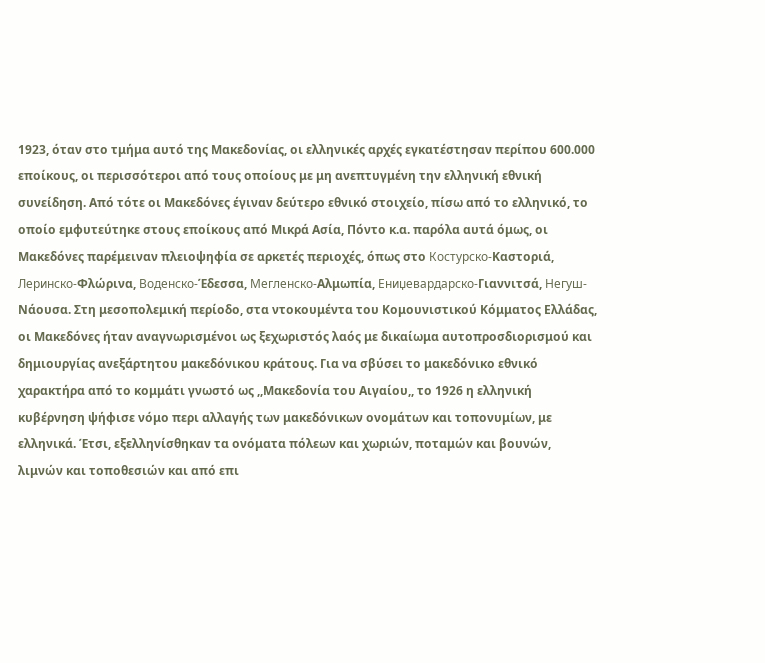1923, όταν στο τμήμα αυτό της Μακεδονίας, οι ελληνικές αρχές εγκατέστησαν περίπου 600.000 εποίκους, οι περισσότεροι από τους οποίους με μη ανεπτυγμένη την ελληνική εθνική συνείδηση. Από τότε οι Μακεδόνες έγιναν δεύτερο εθνικό στοιχείο, πίσω από το ελληνικό, το οποίο εμφυτεύτηκε στους εποίκους από Μικρά Ασία, Πόντο κ.α. παρόλα αυτά όμως, οι Μακεδόνες παρέμειναν πλειοψηφία σε αρκετές περιοχές, όπως στο Костурско-Καστοριά, Леринско-Φλώρινα, Воденско-Έδεσσα, Мегленско-Αλμωπία, Ениџевардарско-Γιαννιτσά, Негуш-Νάουσα. Στη μεσοπολεμική περίοδο, στα ντοκουμέντα του Κομουνιστικού Κόμματος Ελλάδας, οι Μακεδόνες ήταν αναγνωρισμένοι ως ξεχωριστός λαός με δικαίωμα αυτοπροσδιορισμού και δημιουργίας ανεξάρτητου μακεδόνικου κράτους. Για να σβύσει το μακεδόνικο εθνικό χαρακτήρα από το κομμάτι γνωστό ως ,,Μακεδονία του Αιγαίου,, το 1926 η ελληνική κυβέρνηση ψήφισε νόμο περι αλλαγής των μακεδόνικων ονομάτων και τοπονυμίων, με ελληνικά. Έτσι, εξελληνίσθηκαν τα ονόματα πόλεων και χωριών, ποταμών και βουνών, λιμνών και τοποθεσιών και από επι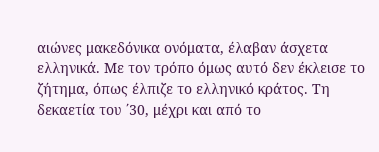αιώνες μακεδόνικα ονόματα, έλαβαν άσχετα ελληνικά. Με τον τρόπο όμως αυτό δεν έκλεισε το ζήτημα, όπως έλπιζε το ελληνικό κράτος. Τη δεκαετία του ΄30, μέχρι και από το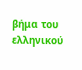βήμα του ελληνικού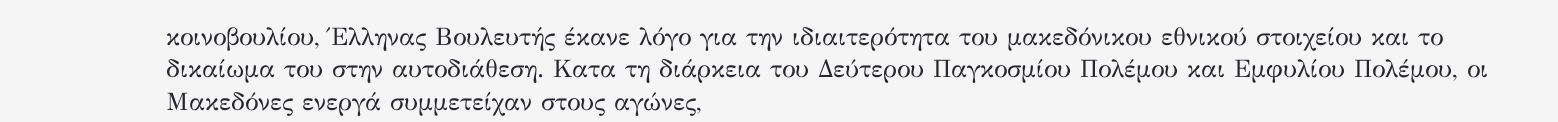κοινοβουλίου, Έλληνας Βουλευτής έκανε λόγο για την ιδιαιτερότητα του μακεδόνικου εθνικού στοιχείου και το δικαίωμα του στην αυτοδιάθεση. Κατα τη διάρκεια του Δεύτερου Παγκοσμίου Πολέμου και Εμφυλίου Πολέμου, οι Μακεδόνες ενεργά συμμετείχαν στους αγώνες,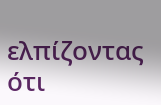ελπίζοντας ότι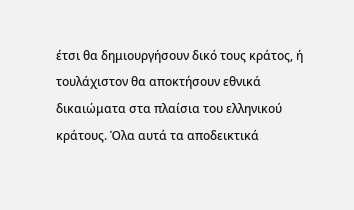έτσι θα δημιουργήσουν δικό τους κράτος, ή τουλάχιστον θα αποκτήσουν εθνικά δικαιώματα στα πλαίσια του ελληνικού κράτους. Όλα αυτά τα αποδεικτικά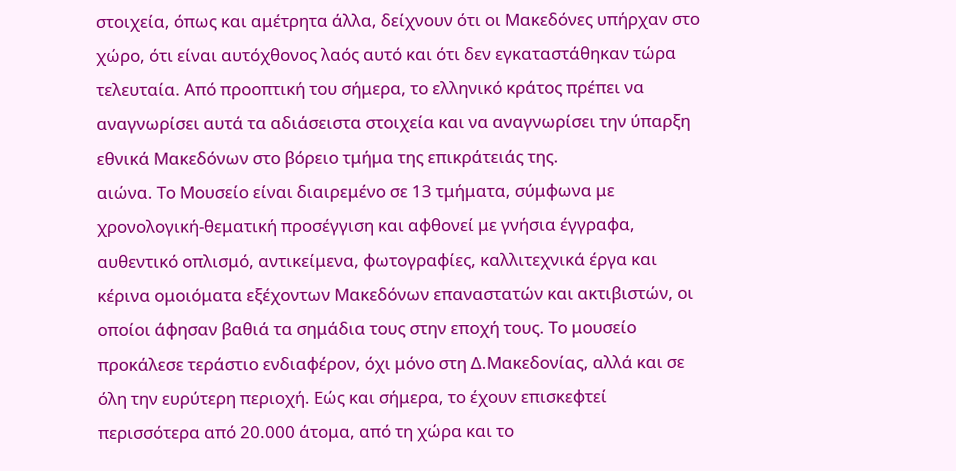στοιχεία, όπως και αμέτρητα άλλα, δείχνουν ότι οι Μακεδόνες υπήρχαν στο χώρο, ότι είναι αυτόχθονος λαός αυτό και ότι δεν εγκαταστάθηκαν τώρα τελευταία. Από προοπτική του σήμερα, το ελληνικό κράτος πρέπει να αναγνωρίσει αυτά τα αδιάσειστα στοιχεία και να αναγνωρίσει την ύπαρξη εθνικά Μακεδόνων στο βόρειο τμήμα της επικράτειάς της.
αιώνα. Το Μουσείο είναι διαιρεμένο σε 13 τμήματα, σύμφωνα με χρονολογική-θεματική προσέγγιση και αφθονεί με γνήσια έγγραφα, αυθεντικό οπλισμό, αντικείμενα, φωτογραφίες, καλλιτεχνικά έργα και κέρινα ομοιόματα εξέχοντων Μακεδόνων επαναστατών και ακτιβιστών, οι οποίοι άφησαν βαθιά τα σημάδια τους στην εποχή τους. Το μουσείο προκάλεσε τεράστιο ενδιαφέρον, όχι μόνο στη Δ.Μακεδονίας, αλλά και σε όλη την ευρύτερη περιοχή. Εώς και σήμερα, το έχουν επισκεφτεί περισσότερα από 20.000 άτομα, από τη χώρα και το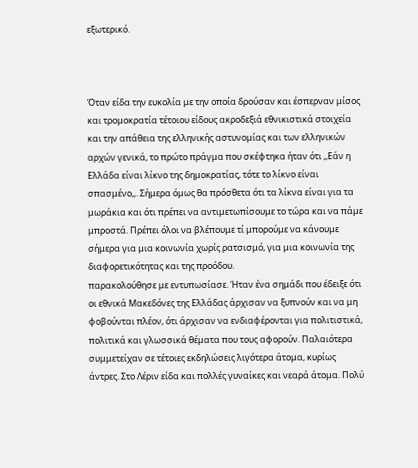εξωτερικό.



Όταν είδα την ευκολία με την οποία δρούσαν και έσπερναν μίσος και τρομοκρατία τέτοιου είδους ακροδεξιά εθνικιστικά στοιχεία και την απάθεια της ελληνικής αστυνομίας και των ελληνικών αρχών γενικά, το πρώτο πράγμα που σκέφτηκα ήταν ότι ,,Εάν η Ελλάδα είναι λίκνο της δημοκρατίας, τότε το λίκνο είναι σπασμένο,,. Σήμερα όμως θα πρόσθετα ότι τα λίκνα είναι για τα μωράκια και ότι πρέπει να αντιμετωπίσουμε το τώρα και να πάμε μπροστά. Πρέπει όλοι να βλέπουμε τί μπορούμε να κάνουμε σήμερα για μια κοινωνία χωρίς ρατσισμό, για μια κοινωνία της διαφορετικότητας και της προόδου.
παρακολούθησε με εντυπωσίασε. Ήταν ένα σημάδι που έδειξε ότι οι εθνικά Μακεδόνες της Ελλάδας άρχισαν να ξυπνούν και να μη φοβούνται πλέον, ότι άρχισαν να ενδιαφέρονται για πολιτιστικά, πολιτικά και γλωσσικά θέματα που τους αφορούν. Παλαιότερα συμμετείχαν σε τέτοιες εκδηλώσεις λιγότερα άτομα, κυρίως άντρες. Στο Λέριν είδα και πολλές γυναίκες και νεαρά άτομα. Πολύ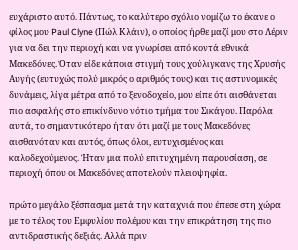ευχάριστο αυτό. Πάντως, το καλύτερο σχόλιο νομίζω το έκανε ο φίλος μου Paul Clyne (Πώλ Κλάιν), ο οποίος ήρθε μαζί μου στο Λέριν για να δει την περιοχή και να γνωρίσει από κοντά εθνικά Μακεδόνες. Όταν είδε κάποια στιγμή τους χούλιγκανς της Χρυσής Αυγής (ευτυχώς πολύ μικρός ο αριθμός τους) και τις αστυνομικές δυνάμεις, λίγα μέτρα από το ξενοδοχείο, μου είπε ότι αισθάνεται πιο ασφαλής στο επικίνδυνο νότιο τμήμα του Σικάγου. Παρόλα αυτά, το σημαντικότερο ήταν ότι μαζί με τους Μακεδόνες αισθανόταν και αυτός, όπως όλοι, ευτυχισμένος και καλοδεχούμενος. Ήταν μια πολύ επιτυχημένη παρουσίαση, σε περιοχή όπου οι Μακεδόνες αποτελούν πλειοψηφία.

πρώτο μεγάλο ξέσπασμα μετά την καταχνιά που έπεσε στη χώρα με το τέλος του Εμφυλίου πολέμου και την επικράτηση της πιο αντιδραστικής δεξιάς. Αλλά πριν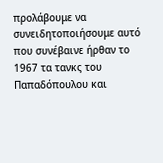προλάβουμε να συνειδητοποιήσουμε αυτό που συνέβαινε ήρθαν το 1967 τα τανκς του Παπαδόπουλου και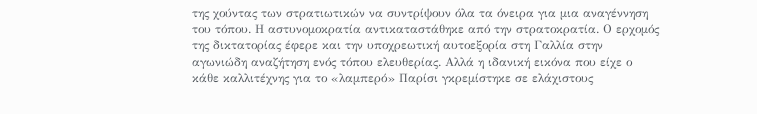της χούντας των στρατιωτικών να συντρίψουν όλα τα όνειρα για μια αναγέννηση του τόπου. Η αστυνομοκρατία αντικαταστάθηκε από την στρατοκρατία. Ο ερχομός της δικτατορίας έφερε και την υποχρεωτική αυτοεξορία στη Γαλλία στην αγωνιώδη αναζήτηση ενός τόπου ελευθερίας. Αλλά η ιδανική εικόνα που είχε ο κάθε καλλιτέχνης για το «λαμπερό» Παρίσι γκρεμίστηκε σε ελάχιστους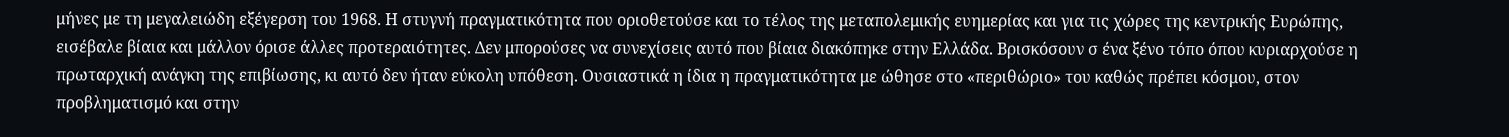μήνες με τη μεγαλειώδη εξέγερση του 1968. Η στυγνή πραγματικότητα που οριοθετούσε και το τέλος της μεταπολεμικής ευημερίας και για τις χώρες της κεντρικής Ευρώπης, εισέβαλε βίαια και μάλλον όρισε άλλες προτεραιότητες. Δεν μπορούσες να συνεχίσεις αυτό που βίαια διακόπηκε στην Ελλάδα. Βρισκόσουν σ ένα ξένο τόπο όπου κυριαρχούσε η πρωταρχική ανάγκη της επιβίωσης, κι αυτό δεν ήταν εύκολη υπόθεση. Ουσιαστικά η ίδια η πραγματικότητα με ώθησε στο «περιθώριο» του καθώς πρέπει κόσμου, στον προβληματισμό και στην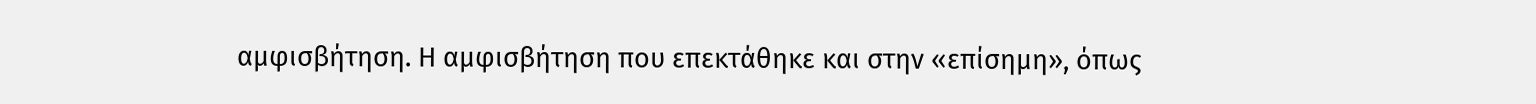αμφισβήτηση. Η αμφισβήτηση που επεκτάθηκε και στην «επίσημη», όπως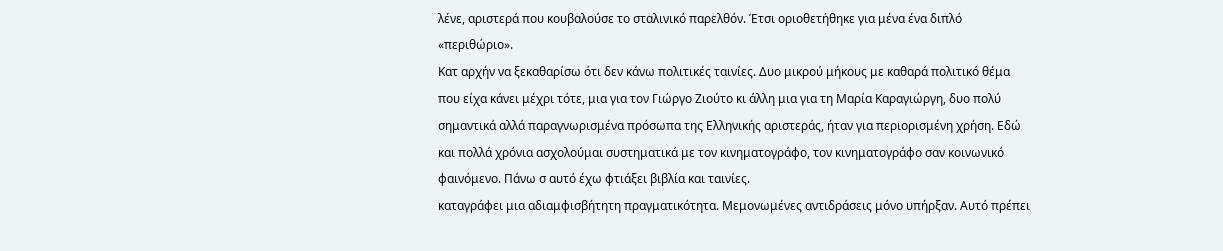λένε, αριστερά που κουβαλούσε το σταλινικό παρελθόν. Έτσι οριοθετήθηκε για μένα ένα διπλό «περιθώριο».
Κατ αρχήν να ξεκαθαρίσω ότι δεν κάνω πολιτικές ταινίες. Δυο μικρού μήκους με καθαρά πολιτικό θέμα που είχα κάνει μέχρι τότε, μια για τον Γιώργο Ζιούτο κι άλλη μια για τη Μαρία Καραγιώργη, δυο πολύ σημαντικά αλλά παραγνωρισμένα πρόσωπα της Ελληνικής αριστεράς, ήταν για περιορισμένη χρήση. Εδώ και πολλά χρόνια ασχολούμαι συστηματικά με τον κινηματογράφο, τον κινηματογράφο σαν κοινωνικό φαινόμενο. Πάνω σ αυτό έχω φτιάξει βιβλία και ταινίες.
καταγράφει μια αδιαμφισβήτητη πραγματικότητα. Μεμονωμένες αντιδράσεις μόνο υπήρξαν. Αυτό πρέπει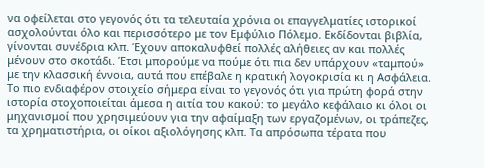να οφείλεται στο γεγονός ότι τα τελευταία χρόνια οι επαγγελματίες ιστορικοί ασχολούνται όλο και περισσότερο με τον Εμφύλιο Πόλεμο. Εκδίδονται βιβλία, γίνονται συνέδρια κλπ. Έχουν αποκαλυφθεί πολλές αλήθειες αν και πολλές μένουν στο σκοτάδι. Έτσι μπορούμε να πούμε ότι πια δεν υπάρχουν «ταμπού» με την κλασσική έννοια, αυτά που επέβαλε η κρατική λογοκρισία κι η Ασφάλεια.
Το πιο ενδιαφέρον στοιχείο σήμερα είναι το γεγονός ότι για πρώτη φορά στην ιστορία στοχοποιείται άμεσα η αιτία του κακού: το μεγάλο κεφάλαιο κι όλοι οι μηχανισμοί που χρησιμεύουν για την αφαίμαξη των εργαζομένων, οι τράπεζες, τα χρηματιστήρια, οι οίκοι αξιολόγησης κλπ. Τα απρόσωπα τέρατα που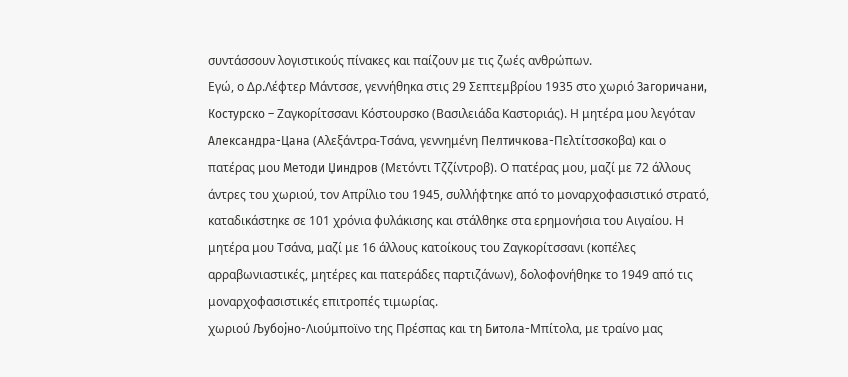συντάσσουν λογιστικούς πίνακες και παίζουν με τις ζωές ανθρώπων.
Εγώ, ο Δρ.Λέφτερ Μάντσσε, γεννήθηκα στις 29 Σεπτεμβρίου 1935 στο χωριό Загоричани, Костурско – Ζαγκορίτσσανι Κόστουρσκο (Βασιλειάδα Καστοριάς). Η μητέρα μου λεγόταν Александра-Цана (Αλεξάντρα-Τσάνα, γεννημένη Пелтичкова-Πελτίτσσκοβα) και ο πατέρας μου Методи Џиндров (Μετόντι Τζζίντροβ). Ο πατέρας μου, μαζί με 72 άλλους άντρες του χωριού, τον Απρίλιο του 1945, συλλήφτηκε από το μοναρχοφασιστικό στρατό, καταδικάστηκε σε 101 χρόνια φυλάκισης και στάλθηκε στα ερημονήσια του Αιγαίου. Η μητέρα μου Τσάνα, μαζί με 16 άλλους κατοίκους του Ζαγκορίτσσανι (κοπέλες αρραβωνιαστικές, μητέρες και πατεράδες παρτιζάνων), δολοφονήθηκε το 1949 από τις μοναρχοφασιστικές επιτροπές τιμωρίας.
χωριού Љубојно-Λιούμποϊνο της Πρέσπας και τη Битола-Μπίτολα, με τραίνο μας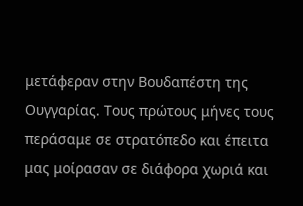μετάφεραν στην Βουδαπέστη της Ουγγαρίας. Τους πρώτους μήνες τους περάσαμε σε στρατόπεδο και έπειτα μας μοίρασαν σε διάφορα χωριά και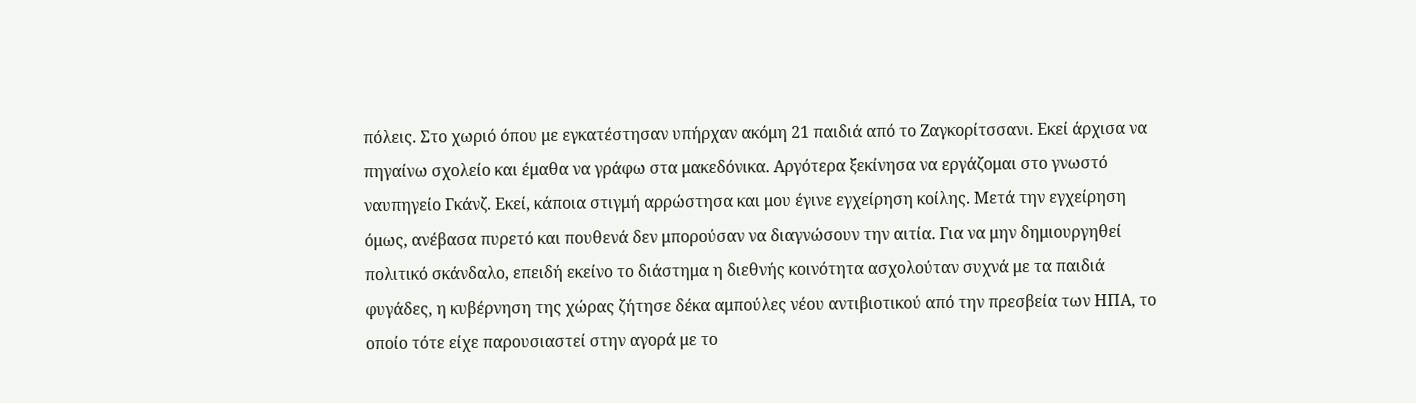πόλεις. Στο χωριό όπου με εγκατέστησαν υπήρχαν ακόμη 21 παιδιά από το Ζαγκορίτσσανι. Εκεί άρχισα να πηγαίνω σχολείο και έμαθα να γράφω στα μακεδόνικα. Αργότερα ξεκίνησα να εργάζομαι στο γνωστό ναυπηγείο Γκάνζ. Εκεί, κάποια στιγμή αρρώστησα και μου έγινε εγχείρηση κοίλης. Μετά την εγχείρηση όμως, ανέβασα πυρετό και πουθενά δεν μπορούσαν να διαγνώσουν την αιτία. Για να μην δημιουργηθεί πολιτικό σκάνδαλο, επειδή εκείνο το διάστημα η διεθνής κοινότητα ασχολούταν συχνά με τα παιδιά φυγάδες, η κυβέρνηση της χώρας ζήτησε δέκα αμπούλες νέου αντιβιοτικού από την πρεσβεία των ΗΠΑ, το οποίο τότε είχε παρουσιαστεί στην αγορά με το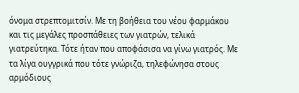όνομα στρεπτομιτσίν. Με τη βοήθεια του νέου φαρμάκου και τις μεγάλες προσπάθειες των γιατρών, τελικά γιατρεύτηκα. Τότε ήταν που αποφάσισα να γίνω γιατρός. Με τα λίγα ουγγρικά που τότε γνώριζα, τηλεφώνησα στους αρμόδιους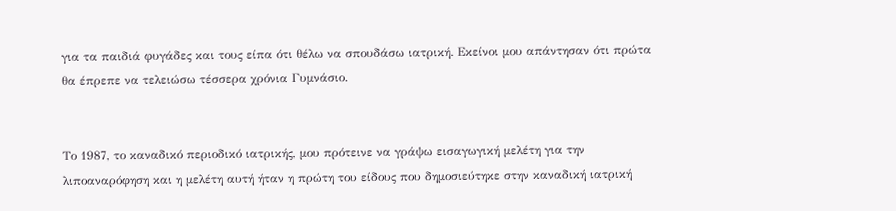για τα παιδιά φυγάδες και τους είπα ότι θέλω να σπουδάσω ιατρική. Εκείνοι μου απάντησαν ότι πρώτα θα έπρεπε να τελειώσω τέσσερα χρόνια Γυμνάσιο.


Το 1987, το καναδικό περιοδικό ιατρικής, μου πρότεινε να γράψω εισαγωγική μελέτη για την λιποαναρόφηση και η μελέτη αυτή ήταν η πρώτη του είδους που δημοσιεύτηκε στην καναδική ιατρική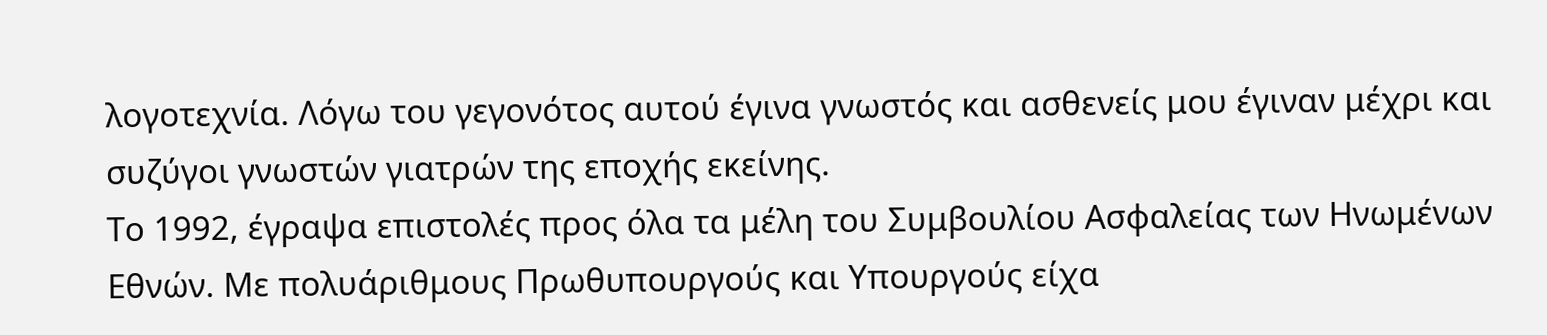λογοτεχνία. Λόγω του γεγονότος αυτού έγινα γνωστός και ασθενείς μου έγιναν μέχρι και συζύγοι γνωστών γιατρών της εποχής εκείνης.
Το 1992, έγραψα επιστολές προς όλα τα μέλη του Συμβουλίου Ασφαλείας των Ηνωμένων Εθνών. Με πολυάριθμους Πρωθυπουργούς και Υπουργούς είχα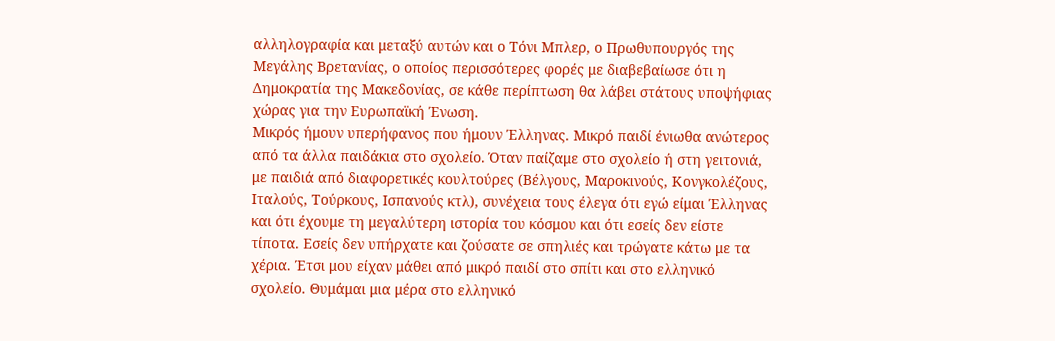αλληλογραφία και μεταξύ αυτών και ο Τόνι Μπλερ, ο Πρωθυπουργός της Μεγάλης Βρετανίας, ο οποίος περισσότερες φορές με διαβεβαίωσε ότι η Δημοκρατία της Μακεδονίας, σε κάθε περίπτωση θα λάβει στάτους υποψήφιας χώρας για την Ευρωπαϊκή Ένωση.
Μικρός ήμουν υπερήφανος που ήμουν Έλληνας. Μικρό παιδί ένιωθα ανώτερος από τα άλλα παιδάκια στο σχολείο. Όταν παίζαμε στο σχολείο ή στη γειτονιά, με παιδιά από διαφορετικές κουλτούρες (Βέλγους, Μαροκινούς, Κονγκολέζους, Ιταλούς, Τούρκους, Ισπανούς κτλ), συνέχεια τους έλεγα ότι εγώ είμαι Έλληνας και ότι έχουμε τη μεγαλύτερη ιστορία του κόσμου και ότι εσείς δεν είστε τίποτα. Εσείς δεν υπήρχατε και ζούσατε σε σπηλιές και τρώγατε κάτω με τα χέρια. Έτσι μου είχαν μάθει από μικρό παιδί στο σπίτι και στο ελληνικό σχολείο. Θυμάμαι μια μέρα στο ελληνικό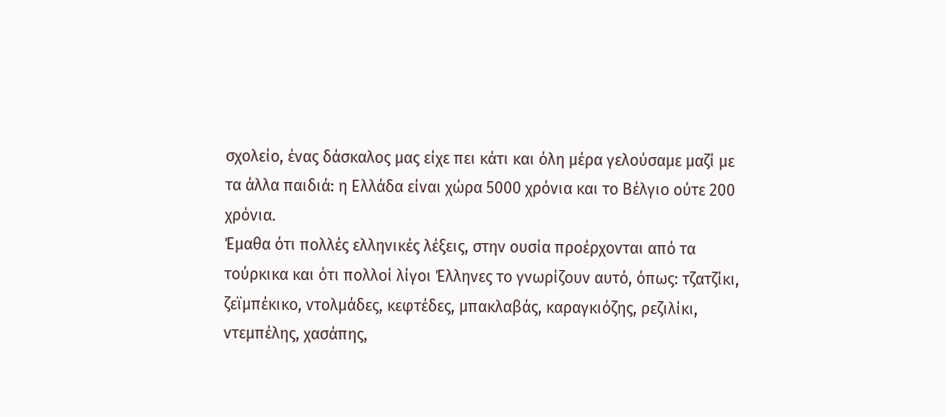σχολείο, ένας δάσκαλος μας είχε πει κάτι και όλη μέρα γελούσαμε μαζί με τα άλλα παιδιά: η Ελλάδα είναι χώρα 5000 χρόνια και το Βέλγιο ούτε 200 χρόνια.
Έμαθα ότι πολλές ελληνικές λέξεις, στην ουσία προέρχονται από τα τούρκικα και ότι πολλοί λίγοι Έλληνες το γνωρίζουν αυτό, όπως: τζατζίκι, ζεϊμπέκικο, ντολμάδες, κεφτέδες, μπακλαβάς, καραγκιόζης, ρεζιλίκι, ντεμπέλης, χασάπης,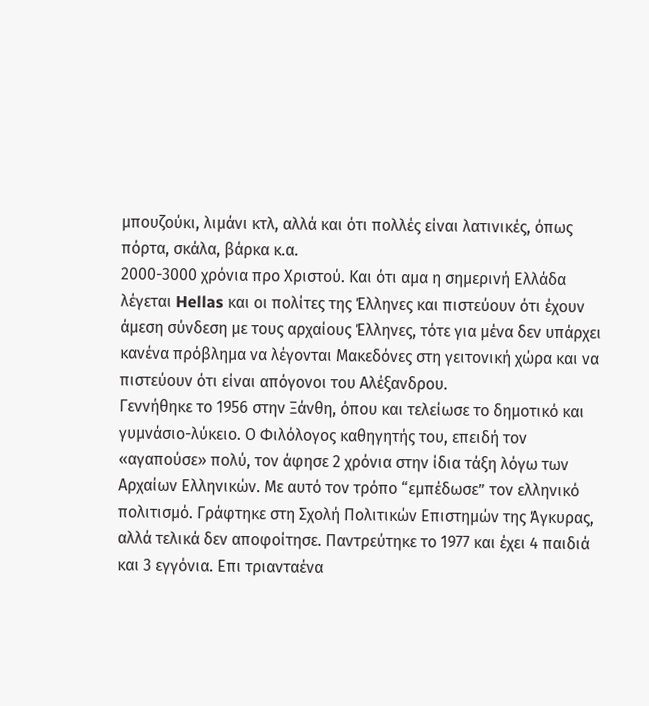μπουζούκι, λιμάνι κτλ, αλλά και ότι πολλές είναι λατινικές, όπως πόρτα, σκάλα, βάρκα κ.α.
2000-3000 χρόνια προ Χριστού. Και ότι αμα η σημερινή Ελλάδα λέγεται Hellas και οι πολίτες της Έλληνες και πιστεύουν ότι έχουν άμεση σύνδεση με τους αρχαίους Έλληνες, τότε για μένα δεν υπάρχει κανένα πρόβλημα να λέγονται Μακεδόνες στη γειτονική χώρα και να πιστεύουν ότι είναι απόγονοι του Αλέξανδρου.
Γεννήθηκε το 1956 στην Ξάνθη, όπου και τελείωσε το δημοτικό και γυμνάσιο-λύκειο. Ο Φιλόλογος καθηγητής του, επειδή τον «αγαπούσε» πολύ, τον άφησε 2 χρόνια στην ίδια τάξη λόγω των Αρχαίων Ελληνικών. Με αυτό τον τρόπο “εμπέδωσε” τον ελληνικό πολιτισμό. Γράφτηκε στη Σχολή Πολιτικών Επιστημών της Άγκυρας, αλλά τελικά δεν αποφοίτησε. Παντρεύτηκε το 1977 και έχει 4 παιδιά και 3 εγγόνια. Επι τριανταένα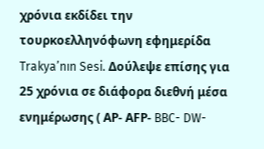χρόνια εκδίδει την τουρκoελληνόφωνη εφημερίδα Trakya’nın Sesi. Δούλεψε επίσης για 25 χρόνια σε διάφορα διεθνή μέσα ενημέρωσης ( ΑΡ- ΑFP- BBC- DW-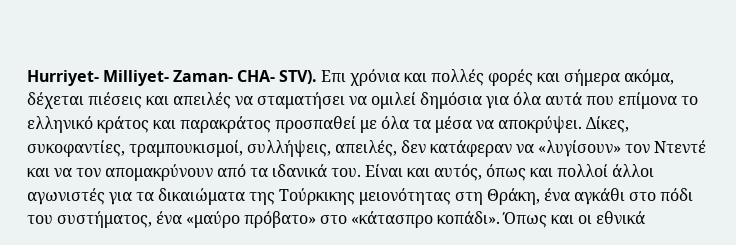Hurriyet- Milliyet- Zaman- CHA- STV). Επι χρόνια και πολλές φορές και σήμερα ακόμα, δέχεται πιέσεις και απειλές να σταματήσει να ομιλεί δημόσια για όλα αυτά που επίμονα το ελληνικό κράτος και παρακράτος προσπαθεί με όλα τα μέσα να αποκρύψει. Δίκες, συκοφαντίες, τραμπουκισμοί, συλλήψεις, απειλές, δεν κατάφεραν να «λυγίσουν» τον Ντεντέ και να τον απομακρύνουν από τα ιδανικά του. Είναι και αυτός, όπως και πολλοί άλλοι αγωνιστές για τα δικαιώματα της Τούρκικης μειονότητας στη Θράκη, ένα αγκάθι στο πόδι του συστήματος, ένα «μαύρο πρόβατο» στο «κάτασπρο κοπάδι». Όπως και οι εθνικά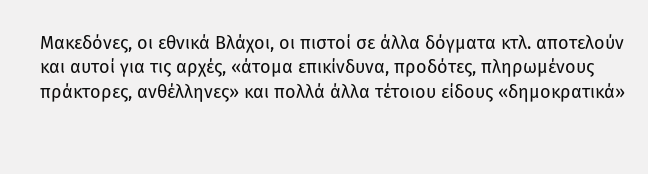Μακεδόνες, οι εθνικά Βλάχοι, οι πιστοί σε άλλα δόγματα κτλ. αποτελούν και αυτοί για τις αρχές, «άτομα επικίνδυνα, προδότες, πληρωμένους πράκτορες, ανθέλληνες» και πολλά άλλα τέτοιου είδους «δημοκρατικά»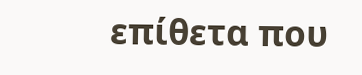επίθετα που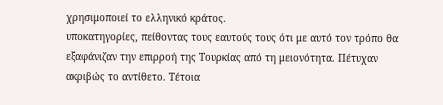χρησιμοποιεί το ελληνικό κράτος.
υποκατηγορίες, πείθοντας τους εαυτούς τους ότι με αυτό τον τρόπο θα εξαφάνιζαν την επιρροή της Τουρκίας από τη μειονότητα. Πέτυχαν ακριβώς το αντίθετο. Τέτοια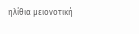ηλίθια μειονοτική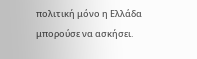πολιτική μόνο η Ελλάδα μπορούσε να ασκήσει.